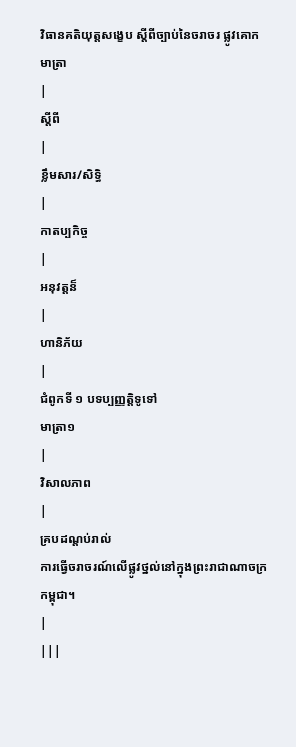វិធានគតិយុត្តសង្ខេប ស្តីពីច្បាប់នៃចរាចរ ផ្លូវគោក
មាត្រា
|
ស្តីពី
|
ខ្លឹមសារ/សិទ្ធិ
|
កាតប្បកិច្ច
|
អនុវត្តន៏
|
ហានិភ័យ
|
ជំពូកទី ១ បទប្បញ្ញត្តិទូទៅ
មាត្រា១
|
វិសាលភាព
|
គ្របដណ្តប់រាល់
ការធ្វើចរាចរណ៍លើផ្លូវថ្នល់នៅក្នុងព្រះរាជាណាចក្រកម្ពុជា។
|
|||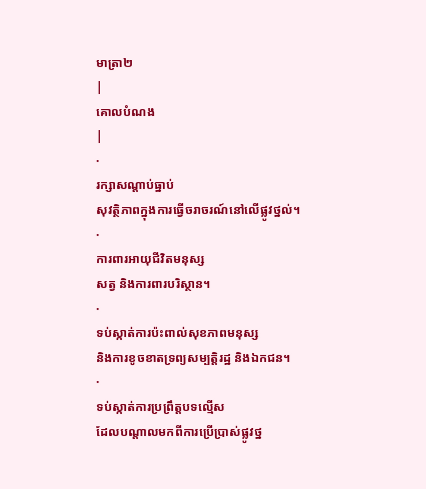មាត្រា២
|
គោលបំណង
|
·
រក្សាសណ្តាប់ធ្នាប់
សុវត្ថិភាពក្នុងការធ្វើចរាចរណ៍នៅលើផ្លូវថ្នល់។
·
ការពារអាយុជីវិតមនុស្ស
សត្វ និងការពារបរិស្ថាន។
·
ទប់ស្កាត់ការប៉ះពាល់សុខភាពមនុស្ស
និងការខូចខាតទ្រព្យសម្បត្តិរដ្ឋ និងឯកជន។
·
ទប់ស្កាត់ការប្រព្រឹត្តបទល្មើស
ដែលបណ្តាលមកពីការប្រើប្រាស់ផ្លូវថ្ន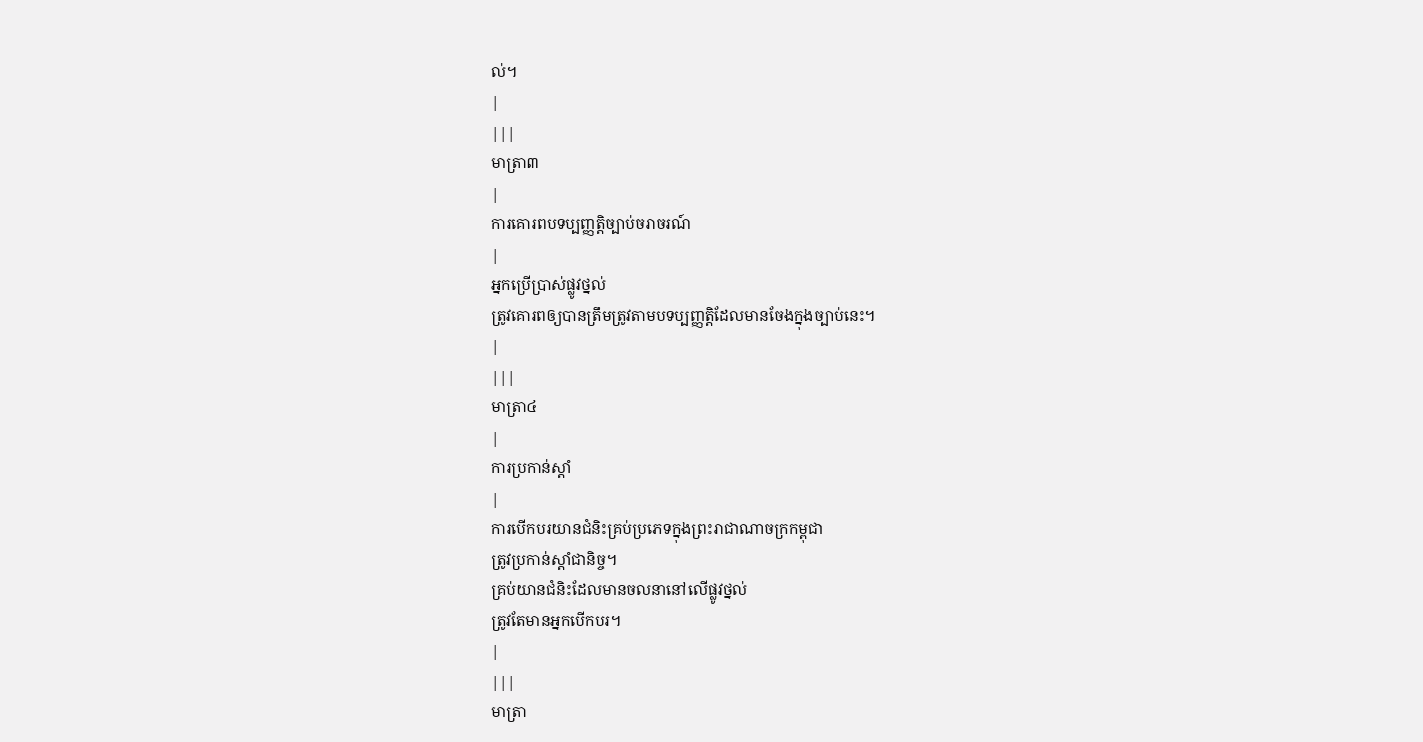ល់។
|
|||
មាត្រា៣
|
ការគោរពបទប្បញ្ញត្តិច្បាប់ចរាចរណ៍
|
អ្នកប្រើប្រាស់ផ្លូវថ្នល់
ត្រូវគោរពឲ្យបានត្រឹមត្រូវតាមបទប្បញ្ញត្តិដែលមានចែងក្នុងច្បាប់នេះ។
|
|||
មាត្រា៤
|
ការប្រកាន់ស្តាំ
|
ការបើកបរយានជំនិះគ្រប់ប្រភេទក្នុងព្រះរាជាណាចក្រកម្ពុជា
ត្រូវប្រកាន់ស្តាំជានិច្ច។
គ្រប់យានជំនិះដែលមានចលនានៅលើផ្លូវថ្នល់
ត្រូវតែមានអ្នកបើកបរ។
|
|||
មាត្រា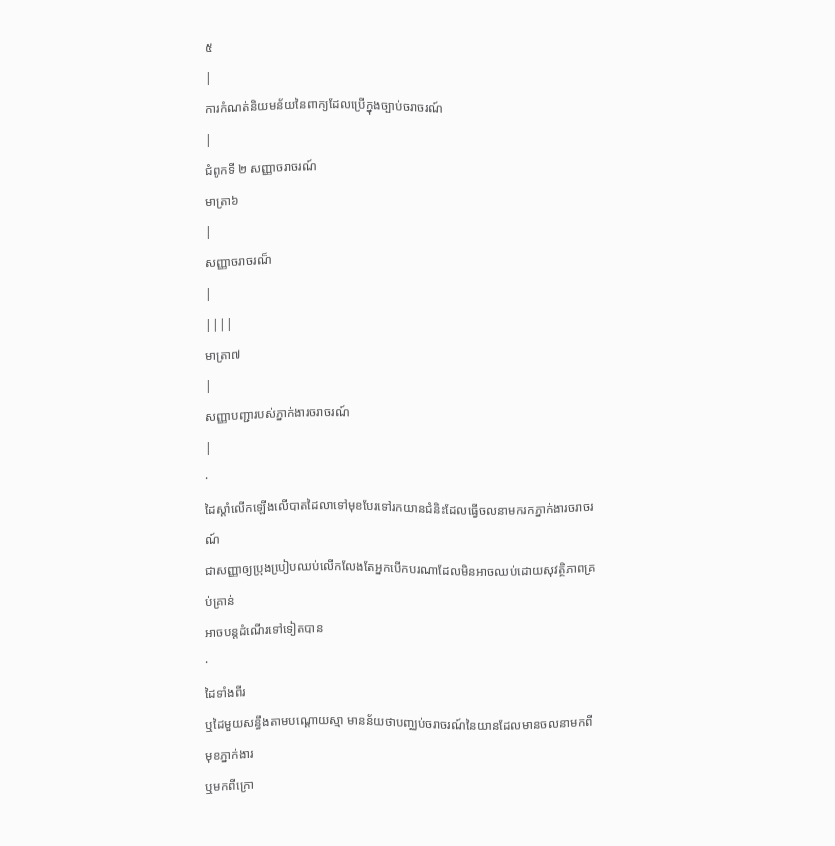៥
|
ការកំណត់និយមន័យនៃពាក្យដែលប្រើក្នុងច្បាប់ចរាចរណ៍
|
ជំពូកទី ២ សញ្ញាចរាចរណ៍
មាត្រា៦
|
សញ្ញាចរាចរណ៏
|
||||
មាត្រា៧
|
សញ្ញាបញ្ជារបស់ភ្នាក់ងារចរាចរណ៍
|
·
ដៃស្តាំលើកឡើងលើបាតដៃលាទៅមុខបែរទៅរកយានជំនិះដែលធ្វើចលនាមករកភ្នាក់ងារចរាចរណ៍
ជាសញ្ញាឲ្យប្រុងបៀ្របឈប់លើកលែងតែអ្នកបើកបរណាដែលមិនអាចឈប់ដោយសុវត្ថិភាពគ្រប់គ្រាន់
អាចបន្តដំណើរទៅទៀតបាន
·
ដៃទាំងពីរ
ឬដៃមួយសន្ធឹងតាមបណ្តោយស្មា មានន័យថាបញ្ឈប់ចរាចរណ៍នៃយានដែលមានចលនាមកពីមុខភ្នាក់ងារ
ឬមកពីក្រោ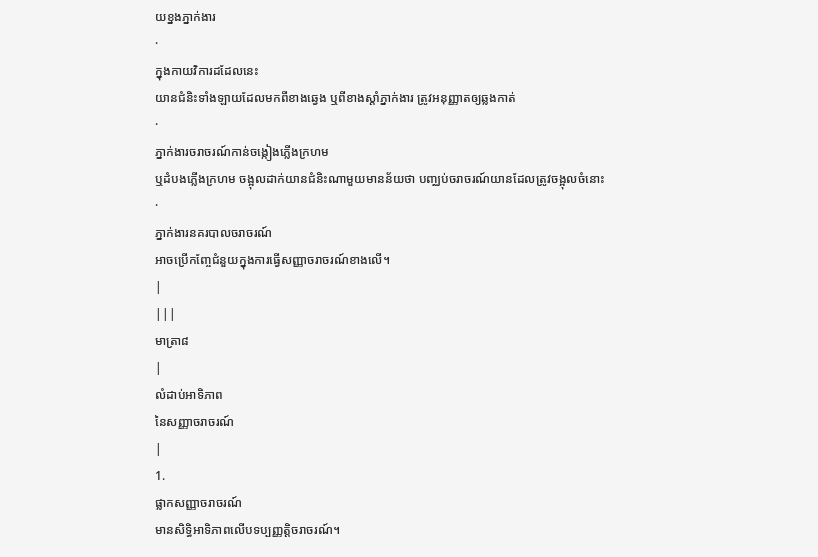យខ្នងភ្នាក់ងារ
·
ក្នុងកាយវិការដដែលនេះ
យានជំនិះទាំងឡាយដែលមកពីខាងឆេ្វង ឬពីខាងស្តាំភ្នាក់ងារ ត្រូវអនុញ្ញាតឲ្យឆ្លងកាត់
·
ភ្នាក់ងារចរាចរណ៍កាន់ចង្កៀងភ្លើងក្រហម
ឬដំបងភ្លើងក្រហម ចង្អុលដាក់យានជំនិះណាមួយមានន័យថា បញ្ឈប់ចរាចរណ៍យានដែលត្រូវចង្អុលចំនោះ
·
ភ្នាក់ងារនគរបាលចរាចរណ៍
អាចប្រើកញ្ចែជំនួយក្នុងការធ្វើសញ្ញាចរាចរណ៍ខាងលើ។
|
|||
មាត្រា៨
|
លំដាប់អាទិភាព
នៃសញ្ញាចរាចរណ៍
|
1.
ផ្លាកសញ្ញាចរាចរណ៍
មានសិទ្ធិអាទិភាពលើបទប្បញ្ញត្តិចរាចរណ៍។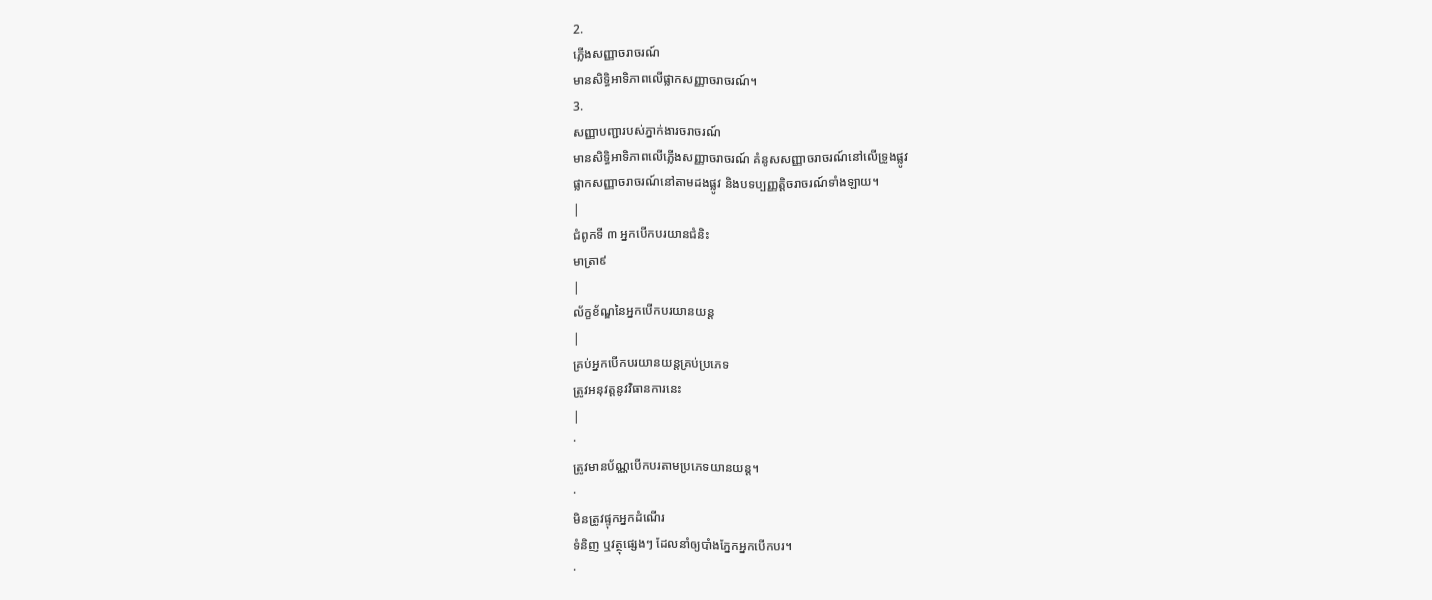2.
ភ្លើងសញ្ញាចរាចរណ៍
មានសិទ្ធិអាទិភាពលើផ្លាកសញ្ញាចរាចរណ៍។
3.
សញ្ញាបញ្ជារបស់ភ្នាក់ងារចរាចរណ៍
មានសិទ្ធិអាទិភាពលើភ្លើងសញ្ញាចរាចរណ៍ គំនូសសញ្ញាចរាចរណ៍នៅលើទ្រូងផ្លូវ
ផ្លាកសញ្ញាចរាចរណ៍នៅតាមដងផ្លូវ និងបទប្បញ្ញត្តិចរាចរណ៍ទាំងឡាយ។
|
ជំពូកទី ៣ អ្នកបើកបរយានជំនិះ
មាត្រា៩
|
ល័ក្ខខ័ណ្ឌនៃអ្នកបើកបរយានយន្ត
|
គ្រប់អ្នកបើកបរយានយន្តគ្រប់ប្រភេទ
ត្រូវអនុវត្តនូវវិធានការនេះ
|
·
ត្រូវមានប័ណ្ណបើកបរតាមប្រភេទយានយន្ត។
·
មិនត្រូវផ្ទុកអ្នកដំណើរ
ទំនិញ ឬវត្ថុផេ្សងៗ ដែលនាំឲ្យបាំងភែ្នកអ្នកបើកបរ។
·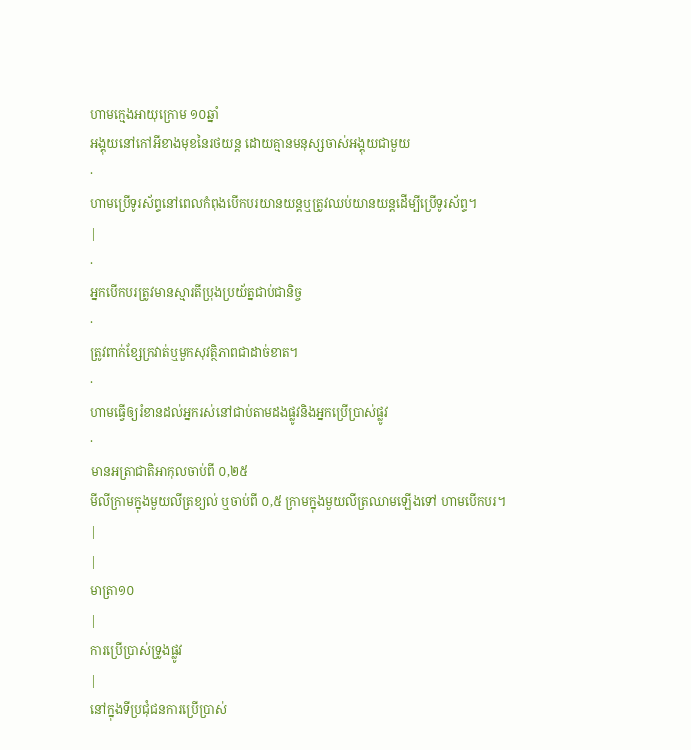ហាមក្មេងអាយុក្រោម ១០ឆ្នាំ
អង្គុយនៅកៅអីខាងមុខនៃរថយន្ត ដោយគ្មានមនុស្សចាស់អង្គុយជាមួយ
·
ហាមប្រើទូរស័ព្ទនៅពេលកំពុងបើកបរយានយន្តឬត្រូវឈប់យានយន្តដើម្បីប្រើទូរស័ព្ទ។
|
·
អ្នកបើកបរត្រូវមានស្មារតីប្រុងប្រយ័ត្នជាប់ជានិច្ច
·
ត្រូវពាក់ខែ្សក្រវាត់ឬមួកសុវត្ថិភាពជាដាច់ខាត។
·
ហាមធ្វើឲ្យរំខានដល់អ្នករស់នៅជាប់តាមដងផ្លូវនិងអ្នកប្រើប្រាស់ផ្លូវ
·
មានអត្រាជាតិអាកុលចាប់ពី ០,២៥
មីលីក្រាមក្នុងមួយលីត្រខ្យល់ ឬចាប់ពី ០,៥ ក្រាមក្នុងមួយលីត្រឈាមឡើងទៅ ហាមបើកបរ។
|
|
មាត្រា១០
|
ការប្រើប្រាស់ទ្រូងផ្លូវ
|
នៅក្នុងទីប្រជុំជនការប្រើប្រាស់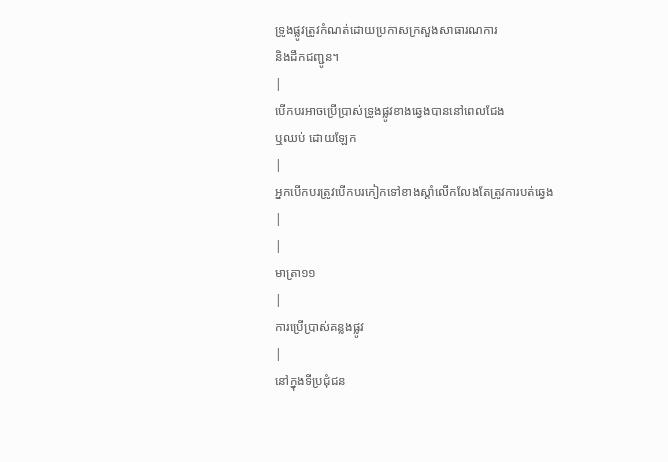ទ្រូងផ្លូវត្រូវកំណត់ដោយប្រកាសក្រសួងសាធារណការ
និងដឹកជញ្ជូន។
|
បើកបរអាចប្រើប្រាស់ទ្រូងផ្លូវខាងឆេ្វងបាននៅពេលជែង
ឬឈប់ ដោយឡែក
|
អ្នកបើកបរត្រូវបើកបរកៀកទៅខាងស្តាំលើកលែងតែត្រូវការបត់ឆេ្វង
|
|
មាត្រា១១
|
ការប្រើប្រាស់គន្លងផ្លូវ
|
នៅក្នុងទីប្រជុំជន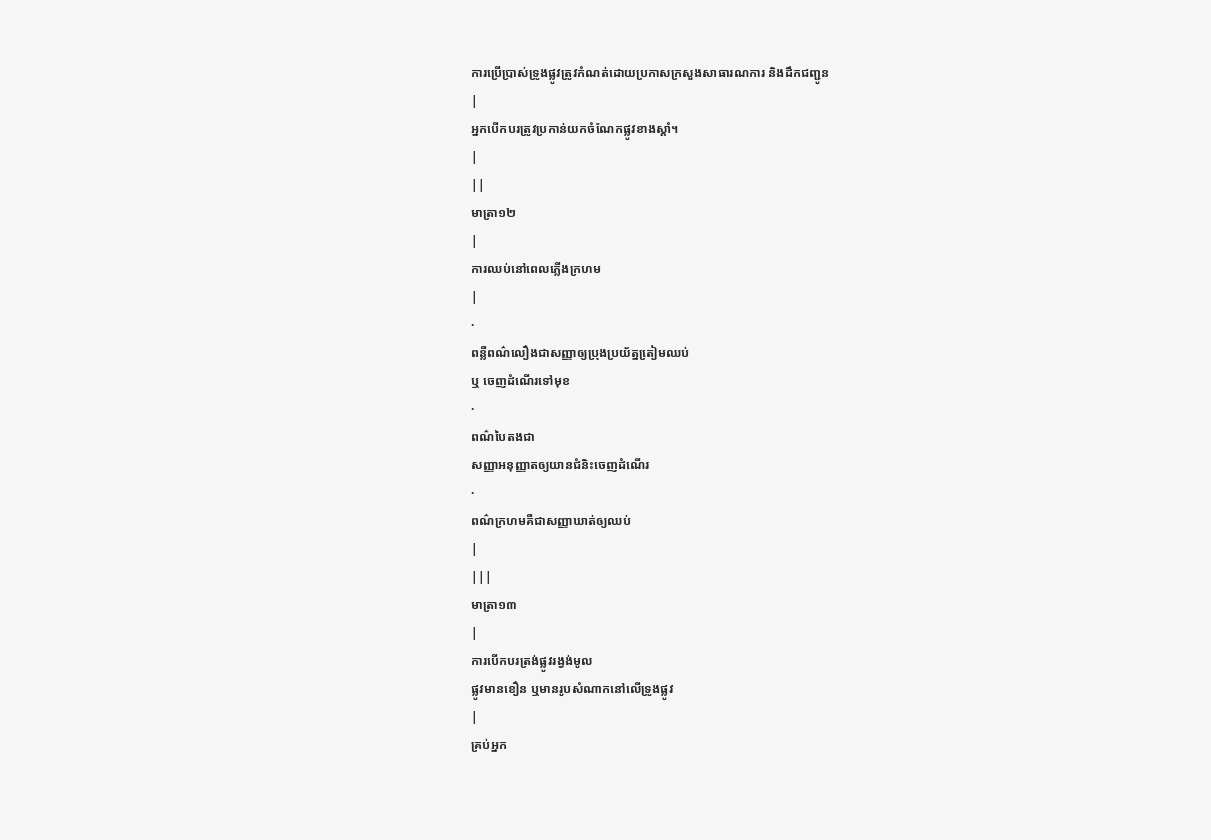ការប្រើប្រាស់ទ្រូងផ្លូវត្រូវកំណត់ដោយប្រកាសក្រសួងសាធារណការ និងដឹកជញ្ជូន
|
អ្នកបើកបរត្រូវប្រកាន់យកចំណែកផ្លូវខាងស្តាំ។
|
||
មាត្រា១២
|
ការឈប់នៅពេលភ្លើងក្រហម
|
·
ពន្លឺពណ៌លឿងជាសញ្ញាឲ្យប្រុងប្រយ័ត្នតៀ្រមឈប់
ឬ ចេញដំណើរទៅមុខ
·
ពណ៌បៃតងជា
សញ្ញាអនុញ្ញាតឲ្យយានជំនិះចេញដំណើរ
·
ពណ៌ក្រហមគឺជាសញ្ញាឃាត់ឲ្យឈប់
|
|||
មាត្រា១៣
|
ការបើកបរត្រង់ផ្លូវរង្វង់មូល
ផ្លូវមានខឿន ឬមានរូបសំណាកនៅលើទ្រូងផ្លូវ
|
គ្រប់អ្នក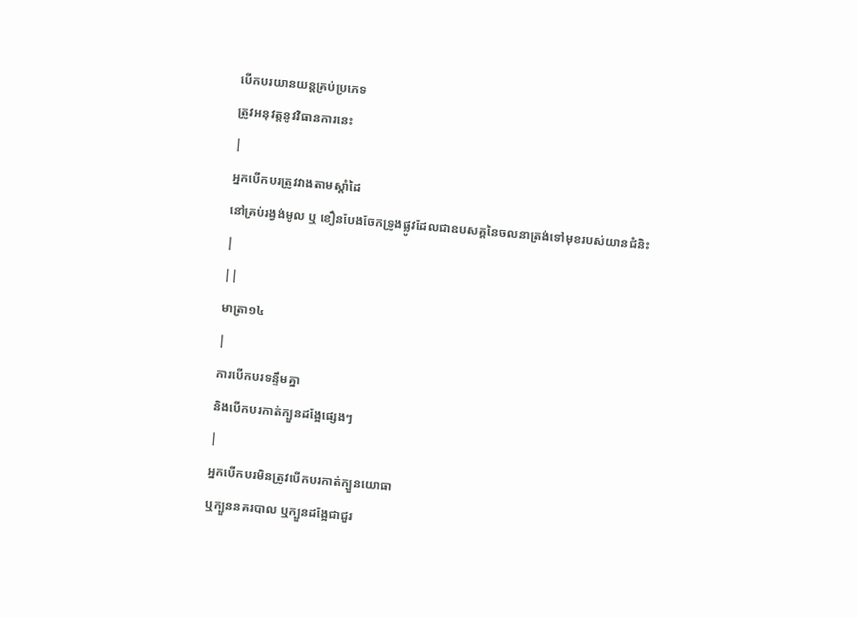បើកបរយានយន្តគ្រប់ប្រភេទ
ត្រូវអនុវត្តនូវវិធានការនេះ
|
អ្នកបើកបរត្រូវវាងតាមស្តាំដៃ
នៅគ្រប់រង្វង់មូល ឬ ខឿនបែងចែកទ្រូងផ្លូវដែលជាឧបសគ្គនៃចលនាត្រង់ទៅមុខរបស់យានជំនិះ
|
||
មាត្រា១៤
|
ការបើកបរទន្ទឹមគ្នា
និងបើកបរកាត់ក្បួនដងែ្អផេ្សងៗ
|
អ្នកបើកបរមិនត្រូវបើកបរកាត់ក្បួនយោធា
ឬក្បួននគរបាល ឬក្បួនដងែ្អជាជួរ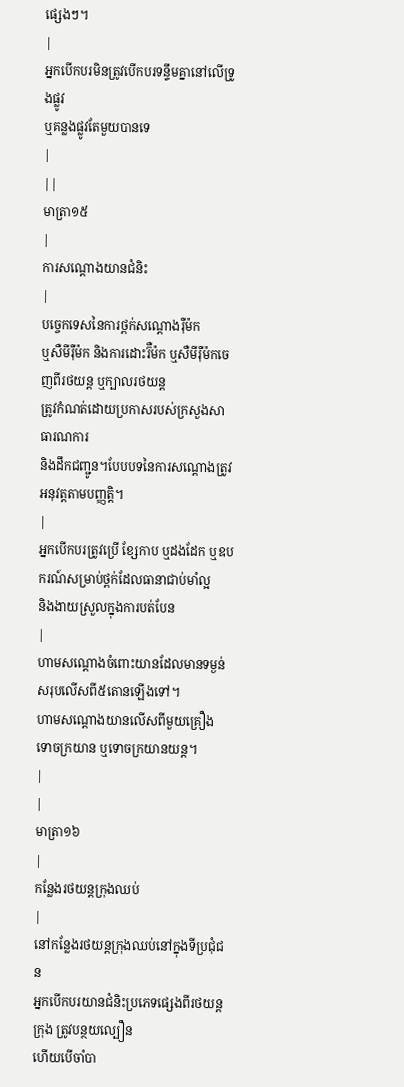ផេ្សងៗ។
|
អ្នកបើកបរមិនត្រូវបើកបរទន្ទឹមគ្នានៅលើទ្រូងផ្លូវ
ឬគន្លងផ្លូវតែមួយបានទេ
|
||
មាត្រា១៥
|
ការសណ្តោងយានជំនិះ
|
បចេ្ចកទេសនៃការថ្ពក់សណ្តោងរ៉ឺម៉ក
ឬសឺមីរ៉ឺម៉ក និងការដោះរ៊ឺម៉ក ឬសឺមីរ៉ឺម៉កចេញពីរថយន្ត ឬក្បាលរថយន្ត
ត្រូវកំណត់ដោយប្រកាសរបស់ក្រសួងសាធារណការ
និងដឹកជញ្ជូន។បែបបទនៃការសណ្តោងត្រូវអនុវត្តតាមបញ្ញត្តិ។
|
អ្នកបើកបរត្រូវប្រើ ខែ្សកាប ឬដងដែក ឬឧបករណ៍សម្រាប់ថ្ពក់ដែលធានាជាប់មាំល្អ
និងងាយស្រួលក្នុងការបត់បែន
|
ហាមសណ្តោងចំពោះយានដែលមានទម្ងន់សរុបលើសពី៥តោនឡើងទៅ។
ហាមសណ្តោងយានលើសពីមួយគ្រឿង ទោចក្រយាន ឬទោចក្រយានយន្ត។
|
|
មាត្រា១៦
|
កនែ្លងរថយន្តក្រុងឈប់
|
នៅកនែ្លងរថយន្តក្រុងឈប់នៅក្នុងទីប្រជុំជន
អ្នកបើកបរយានជំនិះប្រភេទផេ្សងពីរថយន្តក្រុង ត្រូវបន្ថយល្បឿន
ហើយបើចាំបា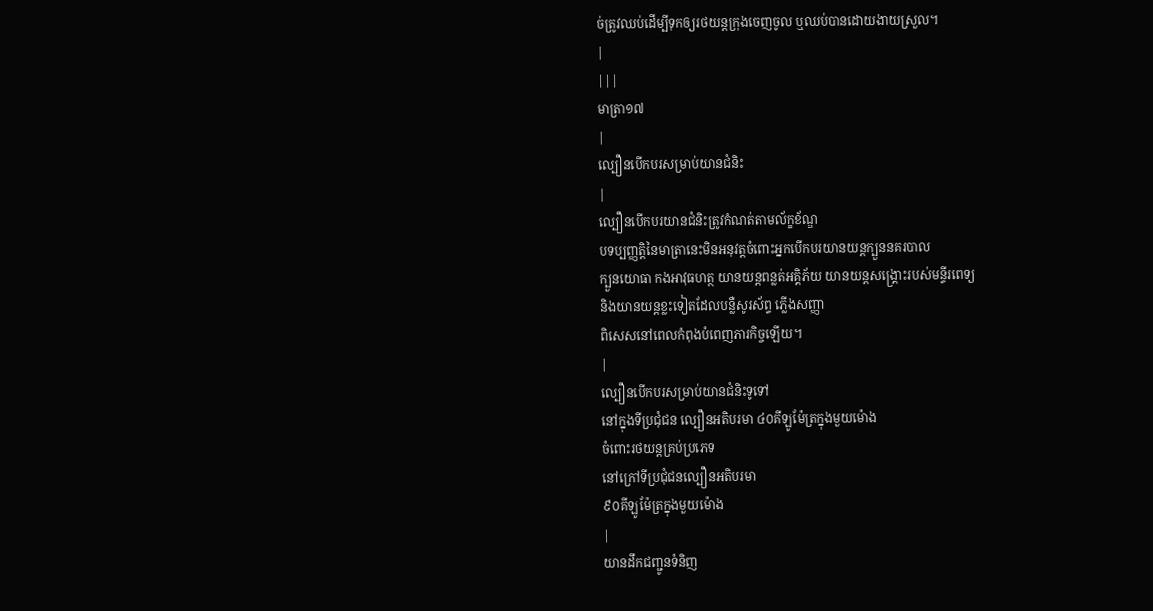ច់ត្រូវឈប់ដើម្បីទុកឲ្យរថយន្តក្រុងចេញចូល ឬឈប់បានដោយងាយស្រួល។
|
|||
មាត្រា១៧
|
ល្បឿនបើកបរសម្រាប់យានជំនិះ
|
ល្បឿនបើកបរយានជំនិះត្រូវកំណត់តាមល័ក្ខខ័ណ្ឌ
បទប្បញ្ញត្តិនៃមាត្រានេះមិនអនុវត្តចំពោះអ្នកបើកបរយានយន្តក្បួននគរបាល
ក្បួនយោធា កងអាវុធហត្ថ យានយន្តពន្លត់អគ្គិភ័យ យានយន្តសង្គ្រោះរបស់មន្ទីរពេទ្យ
និងយានយន្តខ្លះទៀតដែលបន្លឺសូរស័ព្ទ ភ្លើងសញ្ញា
ពិសេសនៅពេលកំពុងបំពេញភារកិច្ចឡើយ។
|
ល្បឿនបើកបរសម្រាប់យានជំនិះទូទៅ
នៅក្នុងទីប្រជុំជន ល្បឿនអតិបរមា ៤០គីឡូម៉ែត្រក្នុងមួយម៉ោង
ចំពោះរថយន្តគ្រប់ប្រភេទ
នៅក្រៅទីប្រជុំជនល្បឿនអតិបរមា
៩០គីឡូម៉ែត្រក្នុងមួយម៉ោង
|
យានដឹកជញ្ជូនទំនិញ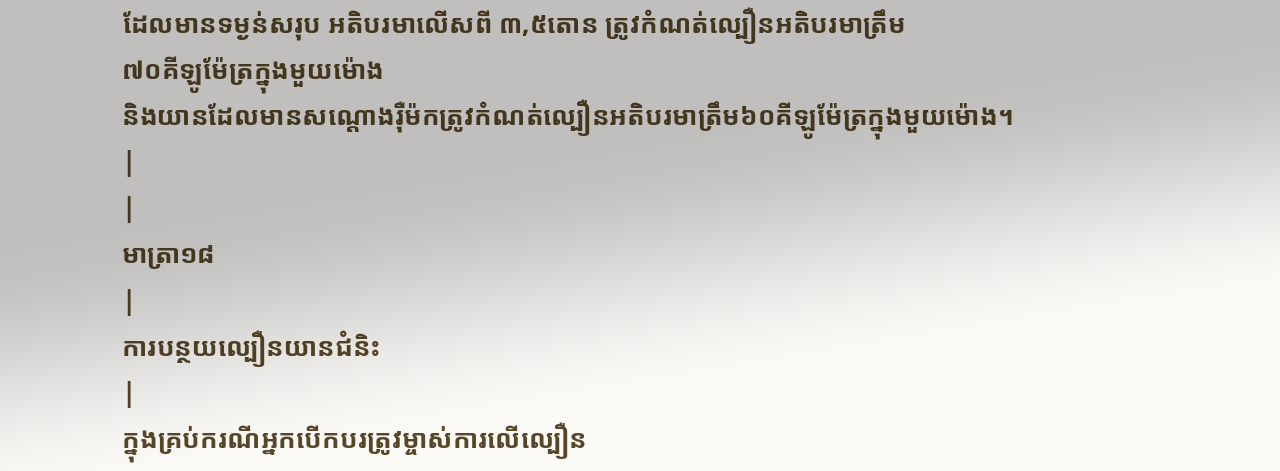ដែលមានទម្ងន់សរុប អតិបរមាលើសពី ៣,៥តោន ត្រូវកំណត់ល្បឿនអតិបរមាត្រឹម
៧០គីឡូម៉ែត្រក្នុងមួយម៉ោង
និងយានដែលមានសណ្តោងរ៉ឺម៉កត្រូវកំណត់ល្បឿនអតិបរមាត្រឹម៦០គីឡូម៉ែត្រក្នុងមួយម៉ោង។
|
|
មាត្រា១៨
|
ការបន្ថយល្បឿនយានជំនិះ
|
ក្នុងគ្រប់ករណីអ្នកបើកបរត្រូវម្ចាស់ការលើល្បឿន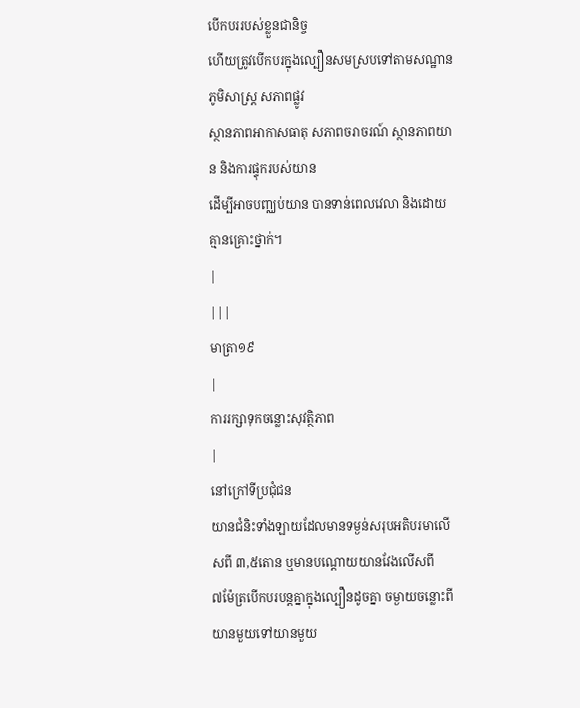បើកបររបស់ខ្លួនជានិច្ច
ហើយត្រូវបើកបរក្នុងល្បឿនសមស្របទៅតាមសណ្ឋានភូមិសាស្រ្ត សភាពផ្លូវ
ស្ថានភាពអាកាសធាតុ សភាពចរាចរណ៍ ស្ថានភាពយាន និងការផ្ទុករបស់យាន
ដើម្បីអាចបញ្ឈប់យាន បានទាន់ពេលវេលា និងដោយគ្មានគ្រោះថ្នាក់។
|
|||
មាត្រា១៩
|
ការរក្សាទុកចន្លោះសុវត្ថិភាព
|
នៅក្រៅទីប្រជុំជន
យានជំនិះទាំងឡាយដែលមានទម្ងន់សរុបអតិបរមាលើសពី ៣,៥តោន ឬមានបណ្តោយយានវែងលើសពី
៧ម៉ែត្របើកបរបន្តគ្នាក្នុងល្បឿនដូចគ្នា ចម្ងាយចន្លោះពីយានមួយទៅយានមួយ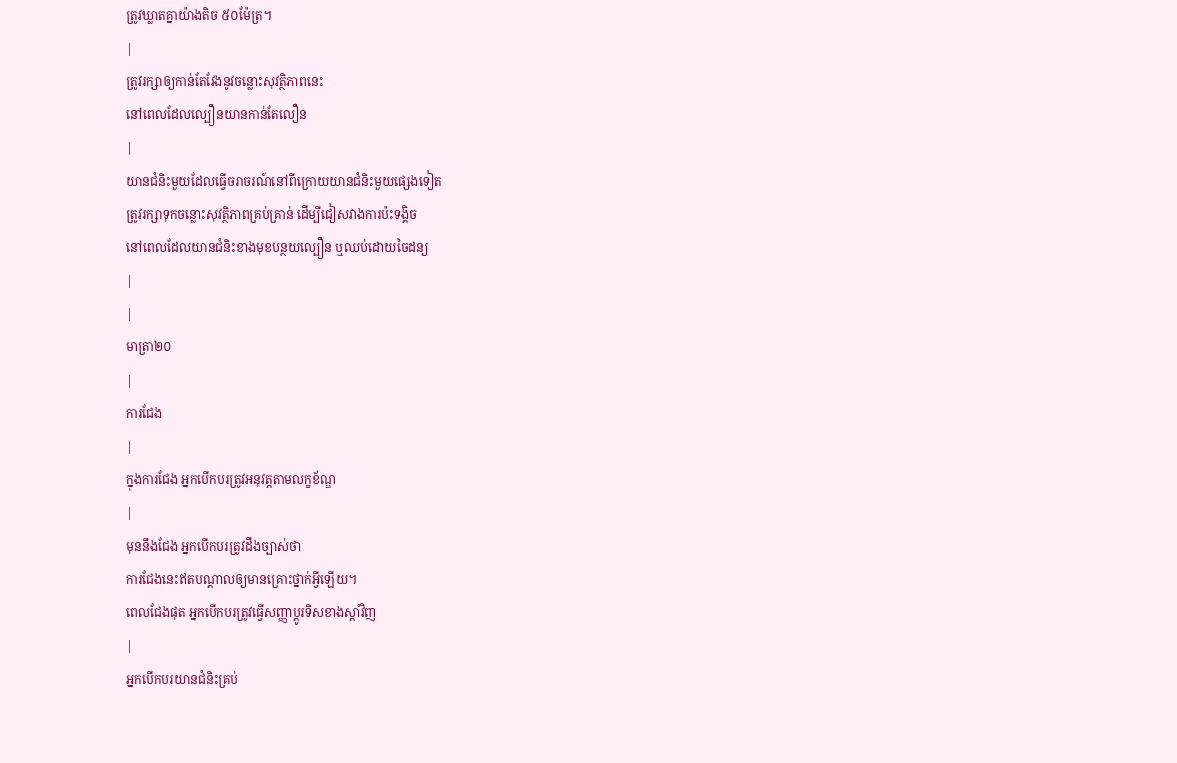ត្រូវឃ្លាតគ្នាយ៉ាងតិច ៥០ម៉ែត្រ។
|
ត្រូវរក្សាឲ្យកាន់តែវែងនូវចន្លោះសុវត្ថិភាពនេះ
នៅពេលដែលល្បឿនយានកាន់តែលឿន
|
យានជំនិះមួយដែលធ្វើចរាចរណ៍នៅពីក្រោយយានជំនិះមួយផេ្សងទៀត
ត្រូវរក្សាទុកចន្លោះសុវត្ថិភាពគ្រប់គ្រាន់ ដើម្បីជៀសវាងការប៉ះទង្គិច
នៅពេលដែលយានជំនិះខាងមុខបន្ថយល្បឿន ឬឈប់ដោយចៃដន្យ
|
|
មាត្រា២០
|
ការជែង
|
ក្នុងការជែង អ្នកបើកបរត្រូវអនុវត្តតាមលក្ខខ័ណ្ឌ
|
មុននឹងជែង អ្នកបើកបរត្រូវដឹងច្បាស់ថា
ការជែងនេះឥតបណ្តាលឲ្យមានគ្រោះថ្នាក់អ្វីឡើយ។
ពេលជែងផុត អ្នកបើកបរត្រូវធ្វើសញ្ញាប្តូរទិសខាងស្តាំវិញ
|
អ្នកបើកបរយានជំនិះគ្រប់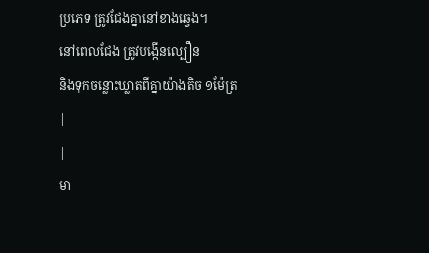ប្រភេទ ត្រូវជែងគ្នានៅខាងឆេ្វង។
នៅពេលជែង ត្រូវបង្កើនល្បឿន
និងទុកចន្លោះឃ្លាតពីគ្នាយ៉ាងតិច ១ម៉ែត្រ
|
|
មា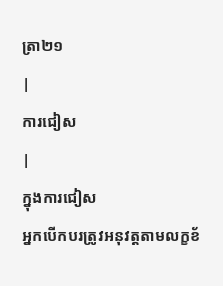ត្រា២១
|
ការជៀស
|
ក្នុងការជៀស
អ្នកបើកបរត្រូវអនុវត្តតាមលក្ខខ័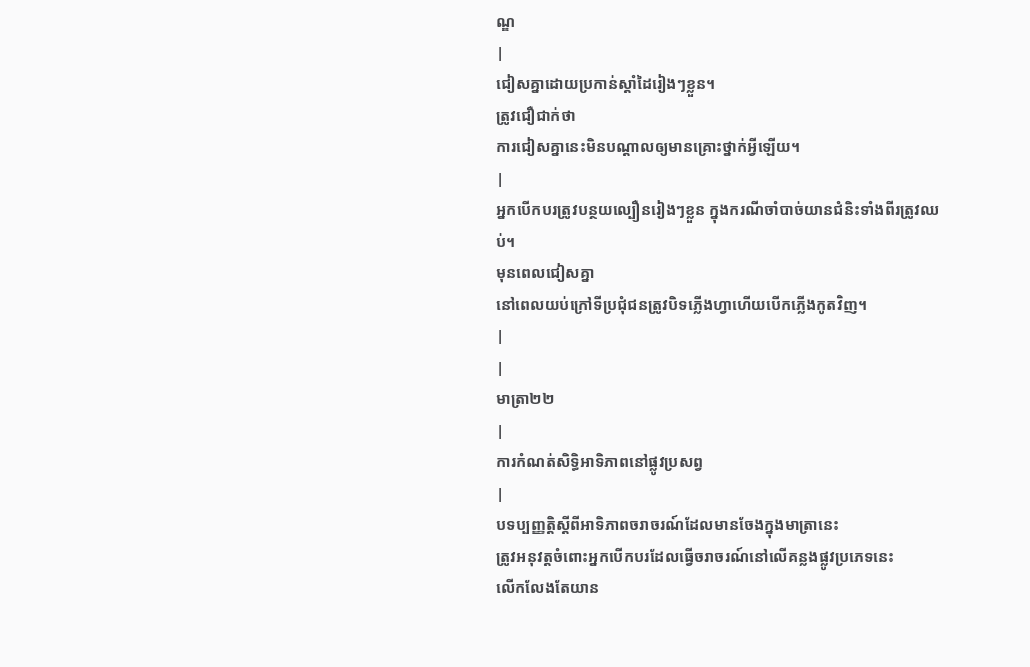ណ្ឌ
|
ជៀសគ្នាដោយប្រកាន់ស្តាំដៃរៀងៗខ្លួន។
ត្រូវជឿជាក់ថា
ការជៀសគ្នានេះមិនបណ្តាលឲ្យមានគ្រោះថ្នាក់អ្វីឡើយ។
|
អ្នកបើកបរត្រូវបន្ថយល្បឿនរៀងៗខ្លួន ក្នុងករណីចាំបាច់យានជំនិះទាំងពីរត្រូវឈប់។
មុនពេលជៀសគ្នា
នៅពេលយប់ក្រៅទីប្រជុំជនត្រូវបិទភ្លើងហ្វាហើយបើកភ្លើងកូតវិញ។
|
|
មាត្រា២២
|
ការកំណត់សិទ្ធិអាទិភាពនៅផ្លូវប្រសព្វ
|
បទប្បញ្ញត្តិស្តីពីអាទិភាពចរាចរណ៍ដែលមានចែងក្នុងមាត្រានេះ
ត្រូវអនុវត្តចំពោះអ្នកបើកបរដែលធ្វើចរាចរណ៍នៅលើគន្លងផ្លូវប្រភេទនេះ
លើកលែងតែយាន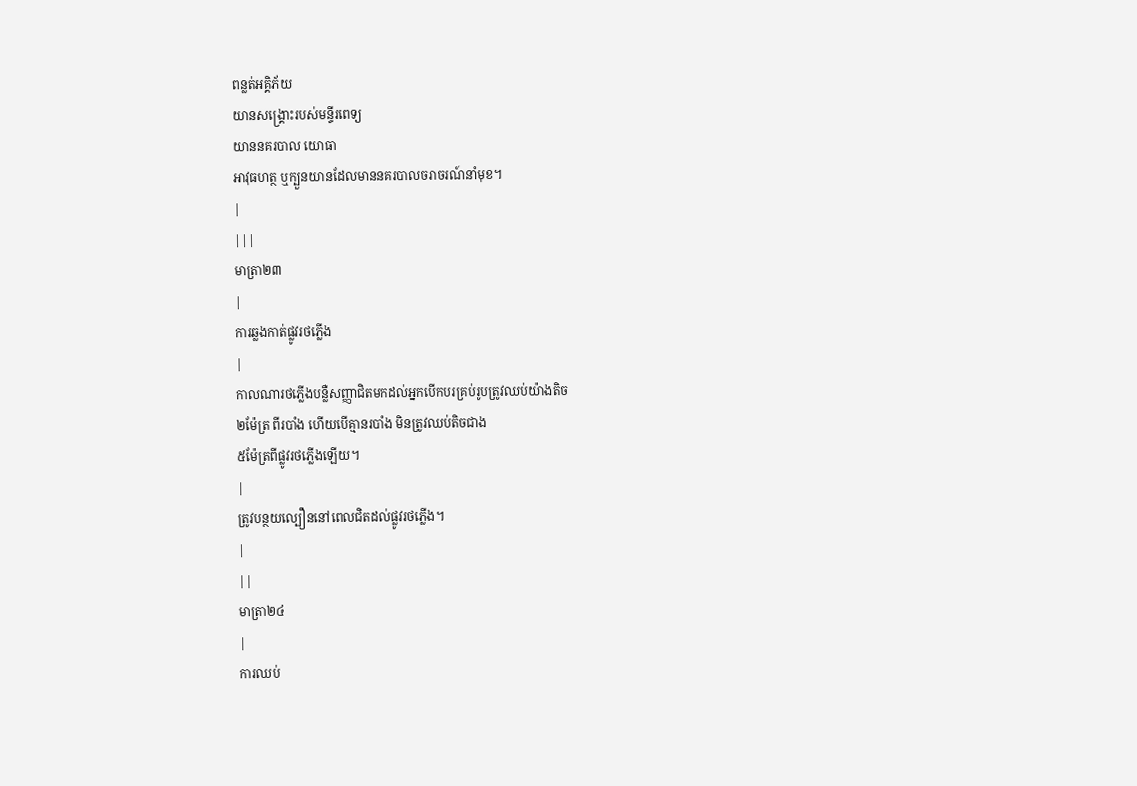ពន្លត់អគ្គិភ័យ
យានសង្គ្រោះរបស់មន្ទីរពេទ្យ
យាននគរបាល យោធា
អាវុធហត្ថ ឬក្បួនយានដែលមាននគរបាលចរាចរណ៍នាំមុខ។
|
|||
មាត្រា២៣
|
ការឆ្លងកាត់ផ្លូវរថភ្លើង
|
កាលណារថភ្លើងបន្លឺសញ្ញាជិតមកដល់អ្នកបើកបរគ្រប់រូបត្រូវឈប់យ៉ាងតិច
២ម៉ែត្រ ពីរបាំង ហើយបើគ្មានរបាំង មិនត្រូវឈប់តិចជាង
៥ម៉ែត្រពីផ្លូវរថភ្លើងឡើយ។
|
ត្រូវបន្ថយល្បឿននៅពេលជិតដល់ផ្លូវរថភ្លើង។
|
||
មាត្រា២៤
|
ការឈប់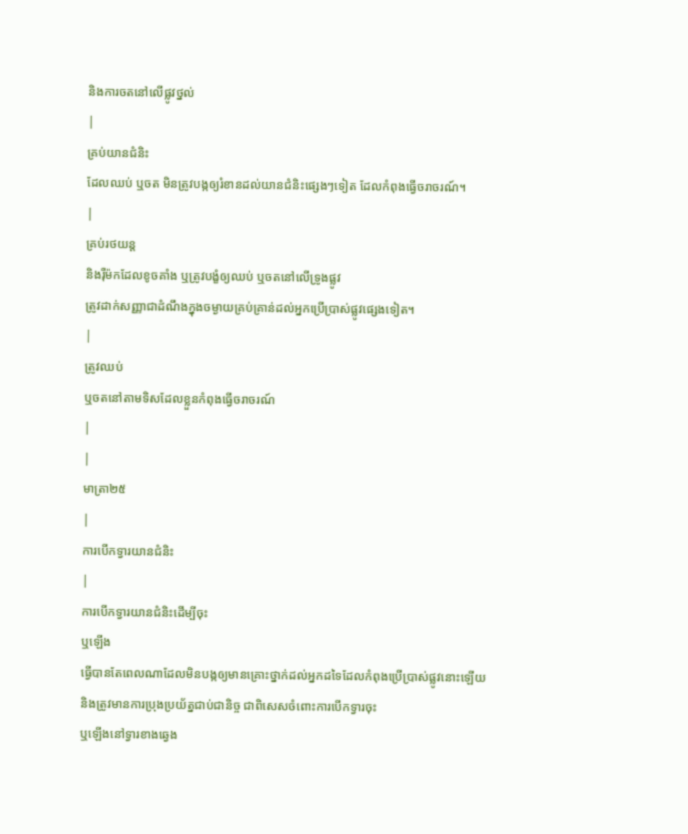និងការចតនៅលើផ្លូវថ្នល់
|
គ្រប់យានជំនិះ
ដែលឈប់ ឬចត មិនត្រូវបង្កឲ្យរំខានដល់យានជំនិះផេ្សងៗទៀត ដែលកំពុងធ្វើចរាចរណ៍។
|
គ្រប់រថយន្ត
និងរ៉ឺម៉កដែលខូចគាំង ឬត្រូវបង្ខំឲ្យឈប់ ឬចតនៅលើទ្រូងផ្លូវ
ត្រូវដាក់សញ្ញាជាដំណឹងក្នុងចម្ងាយគ្រប់គ្រាន់ដល់អ្នកប្រើប្រាស់ផ្លូវផេ្សងទៀត។
|
ត្រូវឈប់
ឬចតនៅតាមទិសដែលខ្លួនកំពុងធ្វើចរាចរណ៍
|
|
មាត្រា២៥
|
ការបើកទ្វារយានជំនិះ
|
ការបើកទ្វារយានជំនិះដើម្បីចុះ
ឬឡើង
ធ្វើបានតែពេលណាដែលមិនបង្កឲ្យមានគ្រោះថ្នាក់ដល់អ្នកដទៃដែលកំពុងប្រើប្រាស់ផ្លូវនោះឡើយ
និងត្រូវមានការប្រុងប្រយ័ត្នជាប់ជានិច្ច ជាពិសេសចំពោះការបើកទ្វារចុះ
ឬឡើងនៅទ្វារខាងឆេ្វង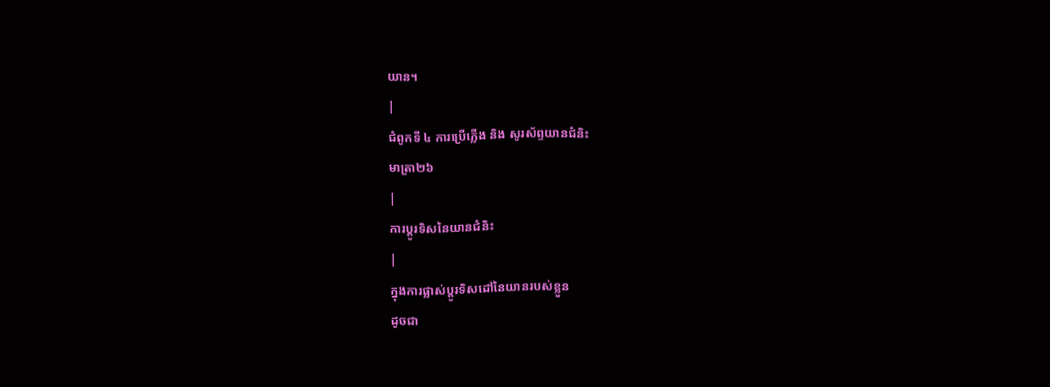យាន។
|
ជំពូកទី ៤ ការប្រើភ្លើង និង សូរស័ព្ទយានជំនិះ
មាត្រា២៦
|
ការប្តូរទិសនៃយានជំនិះ
|
ក្នុងការផ្លាស់ប្តូរទិសដៅនៃយានរបស់ខ្លួន
ដូចជា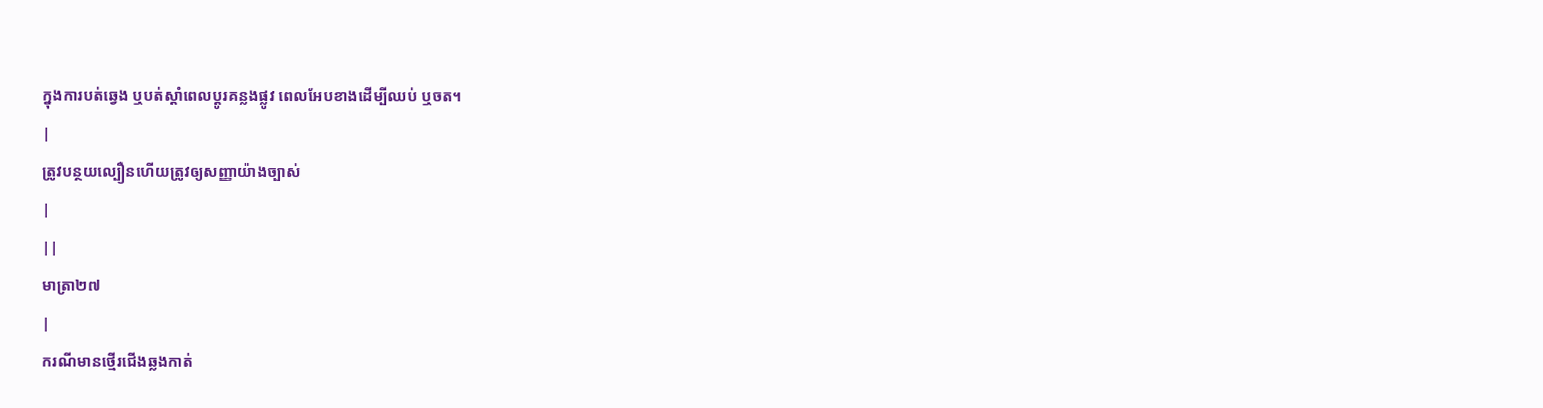ក្នុងការបត់ឆេ្វង ឬបត់ស្តាំពេលប្តូរគន្លងផ្លូវ ពេលអែបខាងដើម្បីឈប់ ឬចត។
|
ត្រូវបន្ថយល្បឿនហើយត្រូវឲ្យសញ្ញាយ៉ាងច្បាស់
|
||
មាត្រា២៧
|
ករណីមានថ្មើរជើងឆ្លងកាត់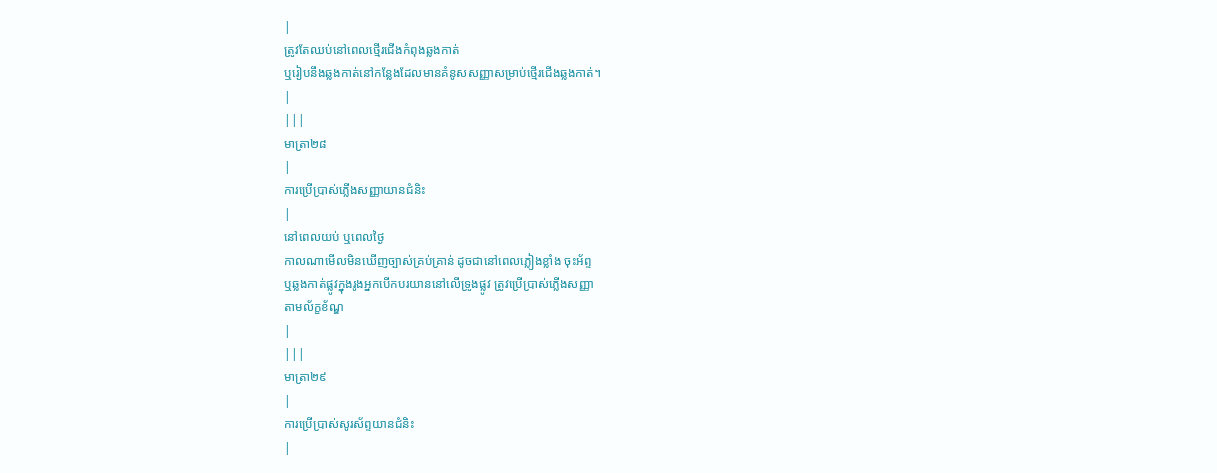|
ត្រូវតែឈប់នៅពេលថ្មើរជើងកំពុងឆ្លងកាត់
ឬរៀបនឹងឆ្លងកាត់នៅកនែ្លងដែលមានគំនូសសញ្ញាសម្រាប់ថ្មើរជើងឆ្លងកាត់។
|
|||
មាត្រា២៨
|
ការប្រើប្រាស់ភ្លើងសញ្ញាយានជំនិះ
|
នៅពេលយប់ ឬពេលថៃ្ង
កាលណាមើលមិនឃើញច្បាស់គ្រប់គ្រាន់ ដូចជានៅពេលភ្លៀងខ្លាំង ចុះអ័ព្ទ
ឬឆ្លងកាត់ផ្លូវក្នុងរូងអ្នកបើកបរយាននៅលើទ្រូងផ្លូវ ត្រូវប្រើប្រាស់ភ្លើងសញ្ញា
តាមល័ក្ខខ័ណ្ឌ
|
|||
មាត្រា២៩
|
ការប្រើប្រាស់សូរស័ព្ទយានជំនិះ
|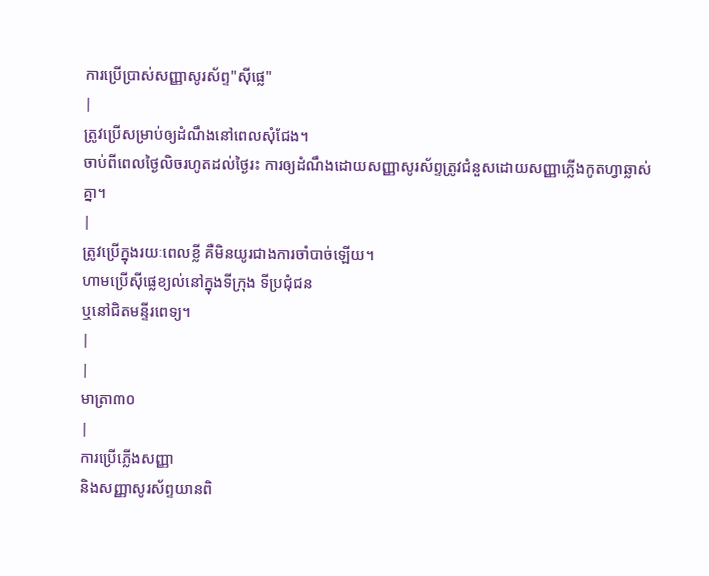ការប្រើប្រាស់សញ្ញាសូរស័ព្ទ"ស៊ីផេ្ល"
|
ត្រូវប្រើសម្រាប់ឲ្យដំណឹងនៅពេលសុំជែង។
ចាប់ពីពេលថៃ្ងលិចរហូតដល់ថៃ្ងរះ ការឲ្យដំណឹងដោយសញ្ញាសូរស័ព្ទត្រូវជំនួសដោយសញ្ញាភ្លើងកូតហ្វាឆ្លាស់គ្នា។
|
ត្រូវប្រើក្នុងរយៈពេលខ្លី គឺមិនយូរជាងការចាំបាច់ឡើយ។
ហាមប្រើស៊ីផេ្លខ្យល់នៅក្នុងទីក្រុង ទីប្រជុំជន
ឬនៅជិតមន្ទីរពេទ្យ។
|
|
មាត្រា៣០
|
ការប្រើភ្លើងសញ្ញា
និងសញ្ញាសូរស័ព្ទយានពិ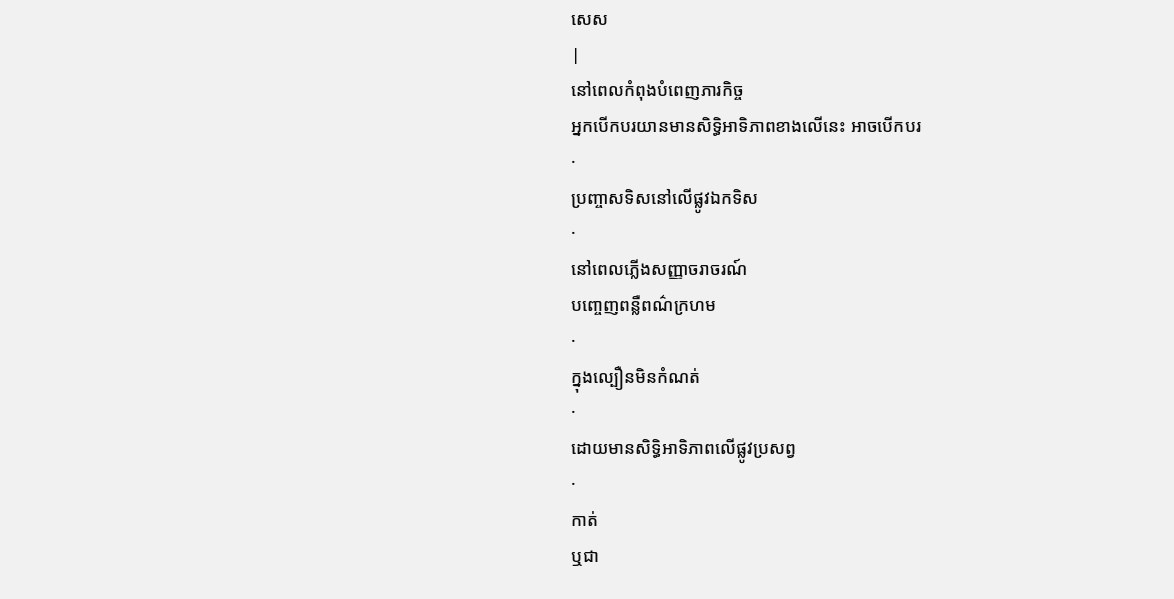សេស
|
នៅពេលកំពុងបំពេញភារកិច្ច
អ្នកបើកបរយានមានសិទ្ធិអាទិភាពខាងលើនេះ អាចបើកបរ
·
ប្រញ្ចាសទិសនៅលើផ្លូវឯកទិស
·
នៅពេលភ្លើងសញ្ញាចរាចរណ៍
បពោ្ចញពន្លឺពណ៌ក្រហម
·
ក្នុងល្បឿនមិនកំណត់
·
ដោយមានសិទ្ធិអាទិភាពលើផ្លូវប្រសព្វ
·
កាត់
ឬជា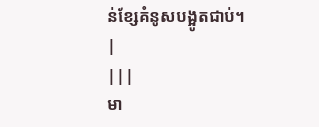ន់ខែ្សគំនូសបង្អូតជាប់។
|
|||
មា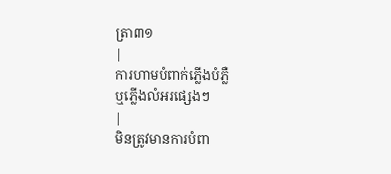ត្រា៣១
|
ការហាមបំពាក់ភ្លើងបំភ្លឺ
ឬភ្លើងលំអរផេ្សងៗ
|
មិនត្រូវមានការបំពា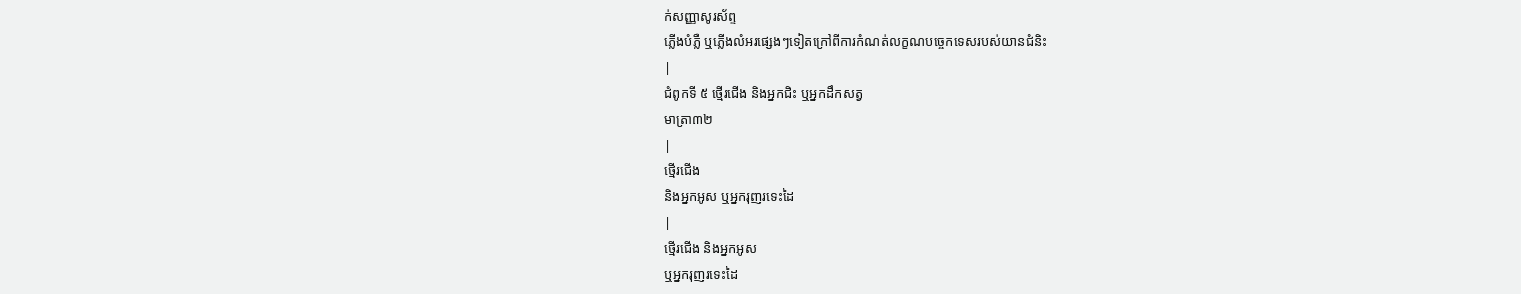ក់សញ្ញាសូរស័ព្ទ
ភ្លើងបំភ្លឺ ឬភ្លើងលំអរផេ្សងៗទៀតក្រៅពីការកំណត់លក្ខណបចេ្ចកទេសរបស់យានជំនិះ
|
ជំពូកទី ៥ ថ្មើរជើង និងអ្នកជិះ ឬអ្នកដឹកសត្វ
មាត្រា៣២
|
ថ្មើរជើង
និងអ្នកអូស ឬអ្នករុញរទេះដៃ
|
ថ្មើរជើង និងអ្នកអូស
ឬអ្នករុញរទេះដៃ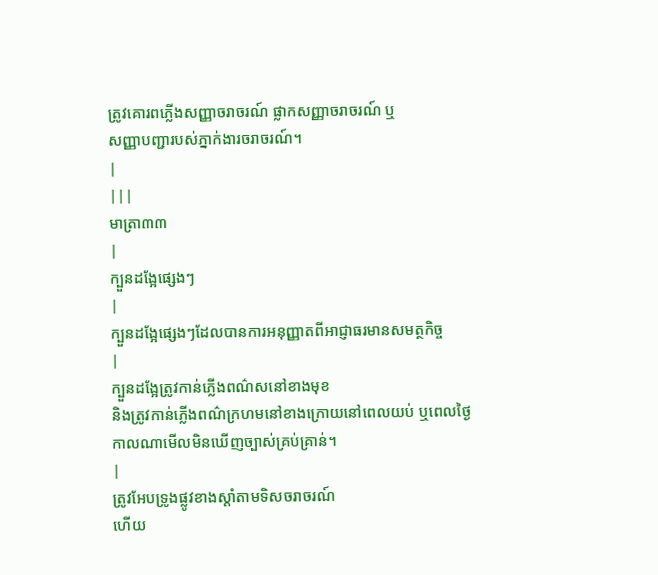ត្រូវគោរពភ្លើងសញ្ញាចរាចរណ៍ ផ្លាកសញ្ញាចរាចរណ៍ ឬ
សញ្ញាបញ្ជារបស់ភ្នាក់ងារចរាចរណ៍។
|
|||
មាត្រា៣៣
|
ក្បួនដងែ្អផេ្សងៗ
|
ក្បួនដងែ្អផេ្សងៗដែលបានការអនុញ្ញាតពីអាជ្ញាធរមានសមត្ថកិច្ច
|
ក្បួនដងែ្អត្រូវកាន់ភ្លើងពណ៌សនៅខាងមុខ
និងត្រូវកាន់ភ្លើងពណ៌ក្រហមនៅខាងក្រោយនៅពេលយប់ ឬពេលថៃ្ង
កាលណាមើលមិនឃើញច្បាស់គ្រប់គ្រាន់។
|
ត្រូវអែបទ្រូងផ្លូវខាងស្តាំតាមទិសចរាចរណ៍
ហើយ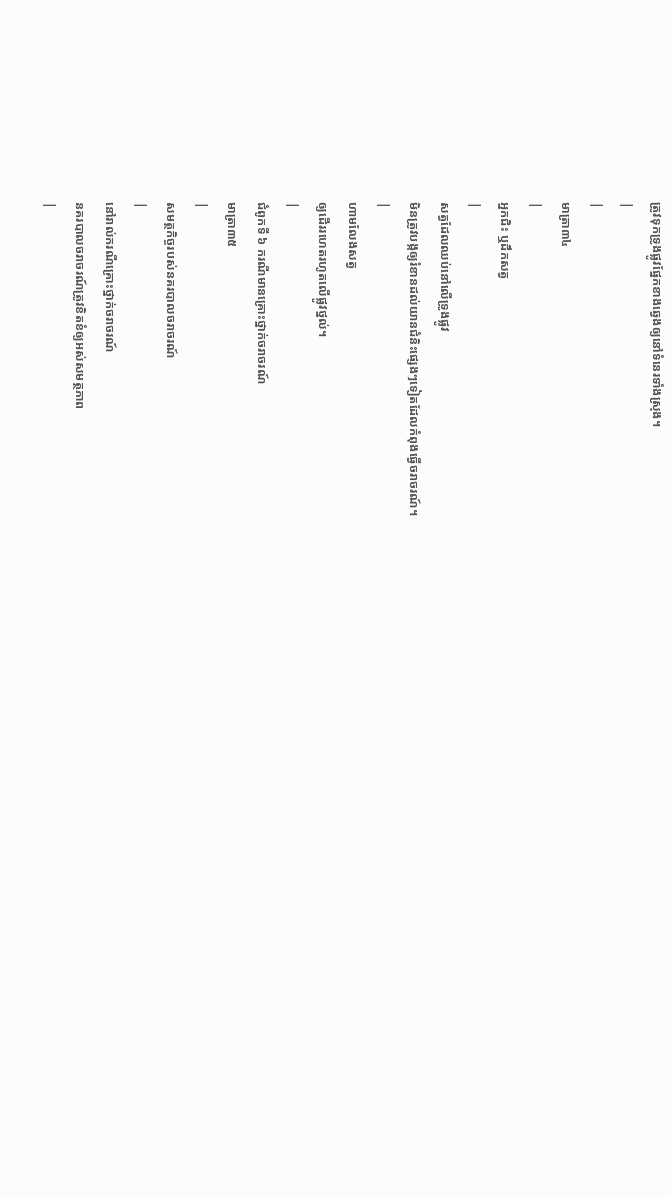ត្រូវទុកទ្រូងផ្លូវផែ្នកខាងឆេ្វងឲ្យនៅទំនេរទាំងស្រុង។
|
|
មាត្រា៣៤
|
អ្នកជិះ ឬដឹកសត្វ
|
សត្វដែលឈប់នៅលើទ្រូងផ្លូវ
មិនត្រូវបង្កឲ្យរំខានដល់យានជំនិះផេ្សងៗទៀតដែលកំពុងធ្វើចរាចរណ៍។
|
ហាមលែងសត្វ
ឲ្យដើររហេតរហូតលើផ្លូវថ្នល់។
|
ជំពូកទី ៦ ករណីមានគ្រោះថ្នាក់ចរាចរណ៍
មាត្រា៣៥
|
សមត្ថកិច្ចរបស់នគរបាលចរាចរណ៍
|
នៅរាល់ករណីគ្រោះថ្នាក់ចរាចរណ៍
នគរបាលចរាចរណ៍ត្រូវខិតខំឲ្យអស់សមត្ថភាព
|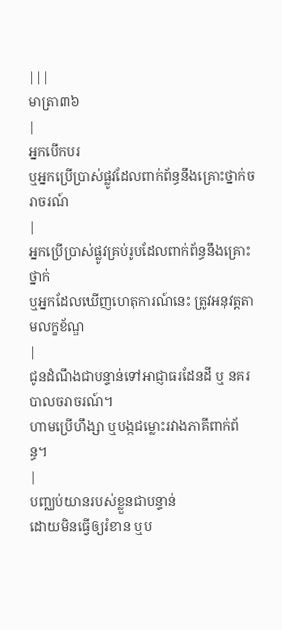|||
មាត្រា៣៦
|
អ្នកបើកបរ
ឬអ្នកប្រើប្រាស់ផ្លូវដែលពាក់ព័ន្ធនឹងគ្រោះថ្នាក់ចរាចរណ៍
|
អ្នកប្រើប្រាស់ផ្លូវគ្រប់រូបដែលពាក់ព័ន្ធនឹងគ្រោះថ្នាក់
ឬអ្នកដែលឃើញហេតុការណ៍នេះ ត្រូវអនុវត្តតាមលក្ខខ័ណ្ឌ
|
ជូនដំណឹងជាបន្ទាន់ទៅអាជ្ញាធរដែនដី ឬ នគរបាលចរាចរណ៍។
ហាមប្រើហឹង្សា ឬបង្កជម្លោះរវាងភាគីពាក់ព័ន្ធ។
|
បញ្ឈប់យានរបស់ខ្លួនជាបន្ទាន់
ដោយមិនធ្វើឲ្យរំខាន ឬប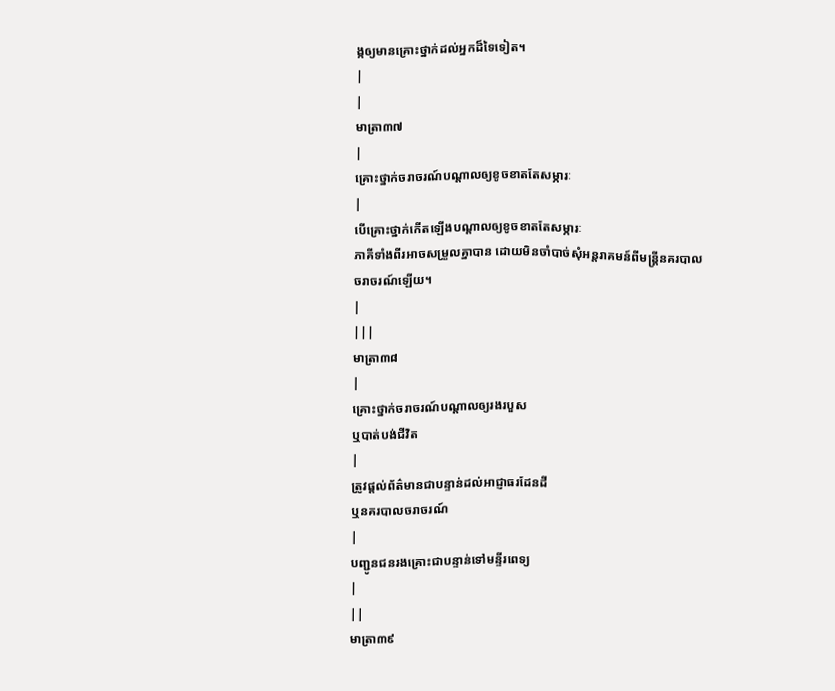ង្កឲ្យមានគ្រោះថ្នាក់ដល់អ្នកដ៏ទៃទៀត។
|
|
មាត្រា៣៧
|
គ្រោះថ្នាក់ចរាចរណ៍បណ្តាលឲ្យខូចខាតតែសម្ភារៈ
|
បើគ្រោះថ្នាក់កើតឡើងបណ្តាលឲ្យខូចខាតតែសម្ភារៈ
ភាគីទាំងពីរអាចសម្រួលគ្នាបាន ដោយមិនចាំបាច់សុំអន្តរាគមន៍ពីមន្រ្តីនគរបាលចរាចរណ៍ឡើយ។
|
|||
មាត្រា៣៨
|
គ្រោះថ្នាក់ចរាចរណ៍បណ្តាលឲ្យរងរបួស
ឬបាត់បង់ជីវិត
|
ត្រូវផ្តល់ព័ត៌មានជាបន្ទាន់ដល់អាជ្ញាធរដែនដី
ឬនគរបាលចរាចរណ៍
|
បញ្ជូនជនរងគ្រោះជាបន្ទាន់ទៅមន្ទីរពេទ្យ
|
||
មាត្រា៣៩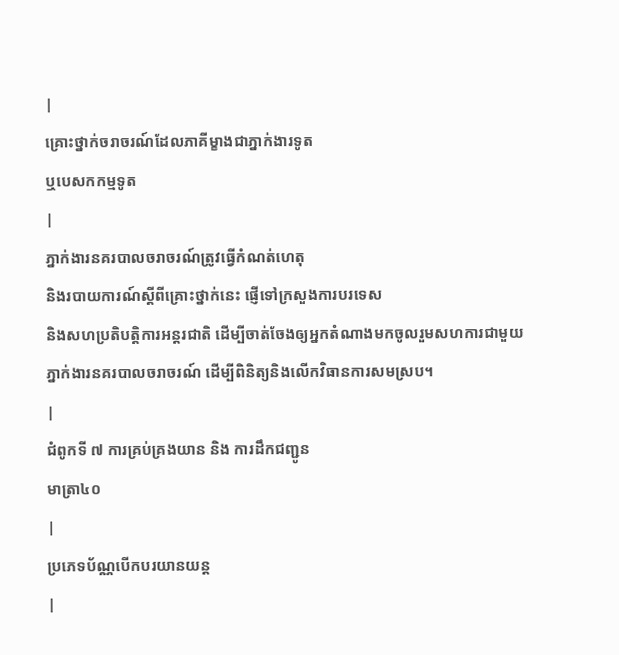|
គ្រោះថ្នាក់ចរាចរណ៍ដែលភាគីម្ខាងជាភ្នាក់ងារទូត
ឬបេសកកម្មទូត
|
ភ្នាក់ងារនគរបាលចរាចរណ៍ត្រូវធ្វើកំណត់ហេតុ
និងរបាយការណ៍ស្តីពីគ្រោះថ្នាក់នេះ ផ្ញើទៅក្រសួងការបរទេស
និងសហប្រតិបត្តិការអន្តរជាតិ ដើម្បីចាត់ចែងឲ្យអ្នកតំណាងមកចូលរួមសហការជាមួយ
ភ្នាក់ងារនគរបាលចរាចរណ៍ ដើម្បីពិនិត្យនិងលើកវិធានការសមស្រប។
|
ជំពូកទី ៧ ការគ្រប់គ្រងយាន និង ការដឹកជញ្ជូន
មាត្រា៤០
|
ប្រភេទប័ណ្ណបើកបរយានយន្ត
|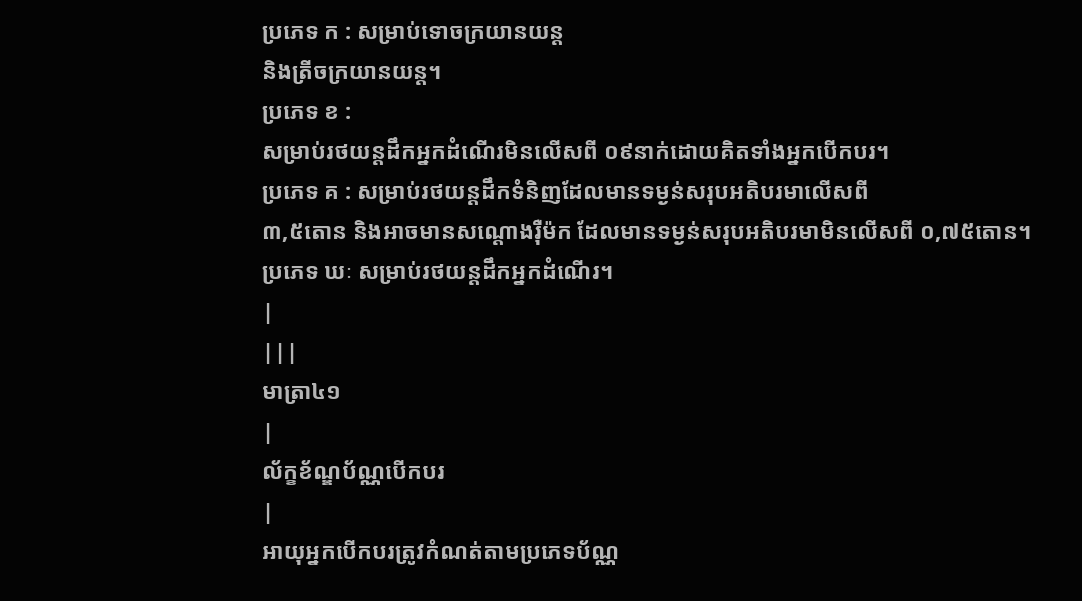ប្រភេទ ក : សម្រាប់ទោចក្រយានយន្ត
និងត្រីចក្រយានយន្ត។
ប្រភេទ ខ :
សម្រាប់រថយន្តដឹកអ្នកដំណើរមិនលើសពី ០៩នាក់ដោយគិតទាំងអ្នកបើកបរ។
ប្រភេទ គ : សម្រាប់រថយន្តដឹកទំនិញដែលមានទម្ងន់សរុបអតិបរមាលើសពី
៣,៥តោន និងអាចមានសណ្តោងរ៉ឺម៉ក ដែលមានទម្ងន់សរុបអតិបរមាមិនលើសពី ០,៧៥តោន។
ប្រភេទ ឃៈ សម្រាប់រថយន្តដឹកអ្នកដំណើរ។
|
|||
មាត្រា៤១
|
ល័ក្ខខ័ណ្ឌប័ណ្ណបើកបរ
|
អាយុអ្នកបើកបរត្រូវកំណត់តាមប្រភេទប័ណ្ណ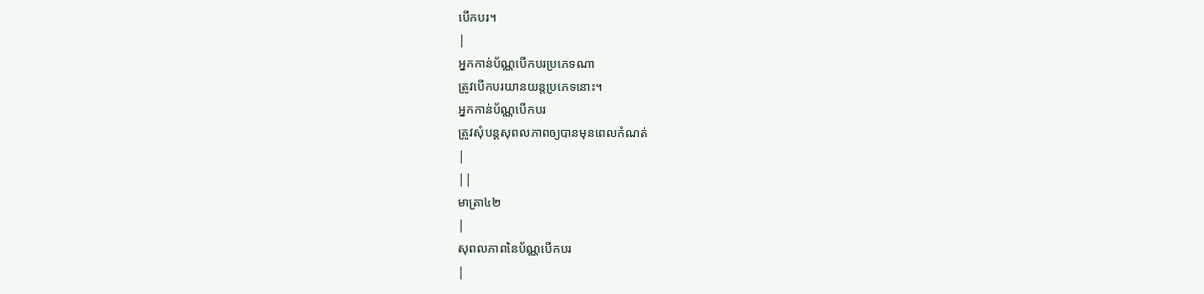បើកបរ។
|
អ្នកកាន់ប័ណ្ណបើកបរប្រភេទណា
ត្រូវបើកបរយានយន្តប្រភេទនោះ។
អ្នកកាន់ប័ណ្ណបើកបរ
ត្រូវសុំបន្តសុពលភាពឲ្យបានមុនពេលកំណត់
|
||
មាត្រា៤២
|
សុពលភាពនៃប័ណ្ណបើកបរ
|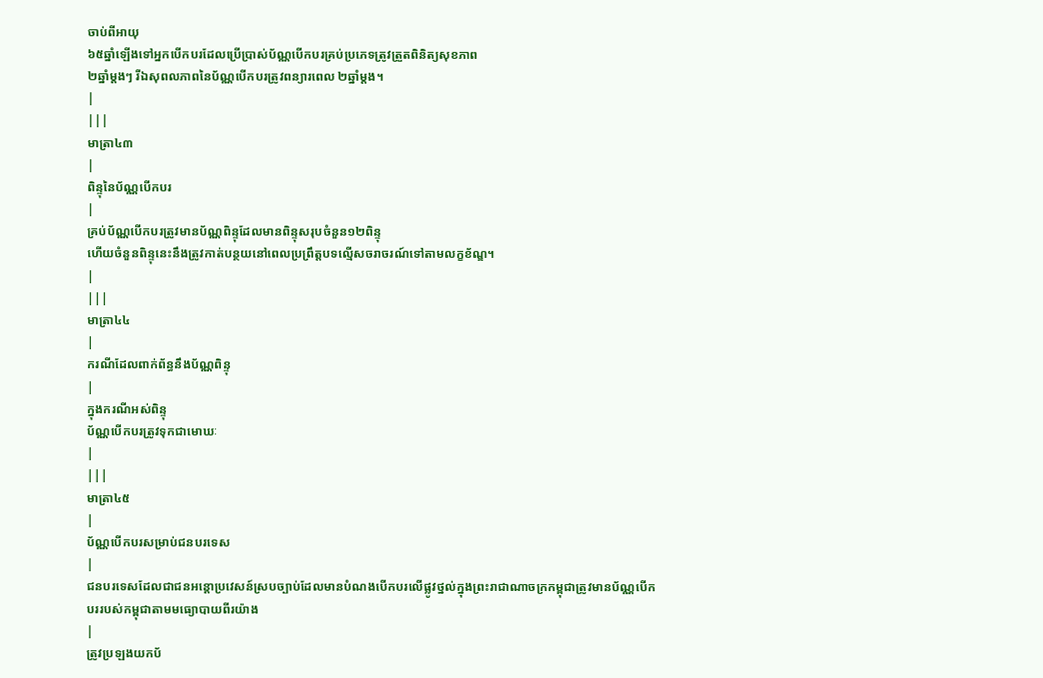ចាប់ពីអាយុ
៦៥ឆ្នាំឡើងទៅអ្នកបើកបរដែលប្រើប្រាស់ប័ណ្ណបើកបរគ្រប់ប្រភេទត្រូវត្រួតពិនិត្យសុខភាព
២ឆ្នាំម្តងៗ រីឯសុពលភាពនៃប័ណ្ណបើកបរត្រូវពន្យារពេល ២ឆ្នាំម្តង។
|
|||
មាត្រា៤៣
|
ពិន្ទុនៃប័ណ្ណបើកបរ
|
គ្រប់ប័ណ្ណបើកបរត្រូវមានប័ណ្ណពិន្ទុដែលមានពិន្ទុសរុបចំនួន១២ពិន្ទុ
ហើយចំនួនពិន្ទុនេះនឹងត្រូវកាត់បន្ថយនៅពេលប្រព្រឹត្តបទល្មើសចរាចរណ៍ទៅតាមលក្ខខ័ណ្ឌ។
|
|||
មាត្រា៤៤
|
ករណីដែលពាក់ព័ន្ធនឹងប័ណ្ណពិន្ទុ
|
ក្នុងករណីអស់ពិន្ទុ
ប័ណ្ណបើកបរត្រូវទុកជាមោឃៈ
|
|||
មាត្រា៤៥
|
ប័ណ្ណបើកបរសម្រាប់ជនបរទេស
|
ជនបរទេសដែលជាជនអន្តោប្រវេសន៍ស្របច្បាប់ដែលមានបំណងបើកបរលើផ្លូវថ្នល់ក្នុងព្រះរាជាណាចក្រកម្ពុជាត្រូវមានប័ណ្ណបើកបររបស់កម្ពុជាតាមមធ្យោបាយពីរយ៉ាង
|
ត្រូវប្រឡងយកប័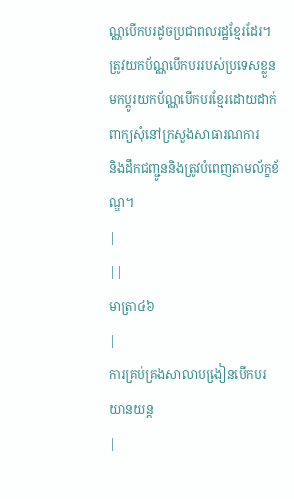ណ្ណបើកបរដូចប្រជាពលរដ្ឋខែ្មរដែរ។
ត្រូវយកប័ណ្ណបើកបររបស់ប្រទេសខ្លួន
មកប្តូរយកប័ណ្ណបើកបរខ្មែរដោយដាក់ពាក្យសុំនៅក្រសួងសាធារណការ
និងដឹកជញ្ជូននិងត្រូវបំពេញតាមល័ក្ខខ័ណ្ឌ។
|
||
មាត្រា៤៦
|
ការគ្រប់គ្រងសាលាបងៀ្រនបើកបរយានយន្ត
|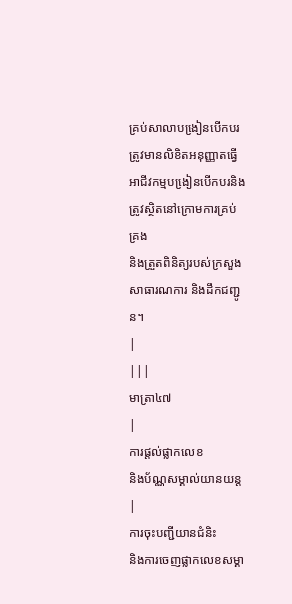គ្រប់សាលាបងៀ្រនបើកបរ
ត្រូវមានលិខិតអនុញ្ញាតធ្វើអាជីវកម្មបងៀ្រនបើកបរនិងត្រូវស្ថិតនៅក្រោមការគ្រប់គ្រង
និងត្រួតពិនិត្យរបស់ក្រសួងសាធារណការ និងដឹកជញ្ជូន។
|
|||
មាត្រា៤៧
|
ការផ្តល់ផ្លាកលេខ
និងប័ណ្ណសម្គាល់យានយន្ត
|
ការចុះបញ្ជីយានជំនិះ
និងការចេញផ្លាកលេខសម្គា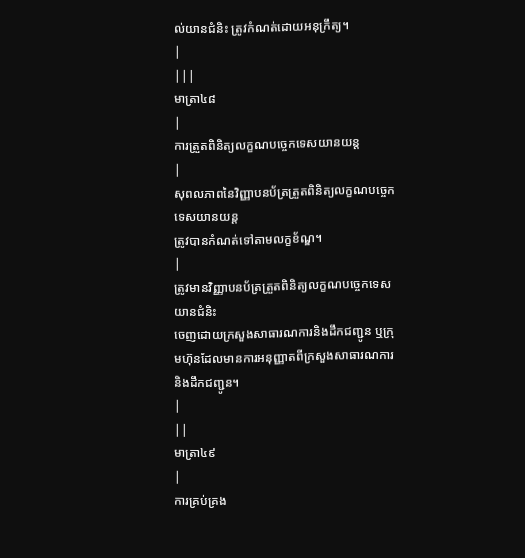ល់យានជំនិះ ត្រូវកំណត់ដោយអនុក្រឹត្យ។
|
|||
មាត្រា៤៨
|
ការត្រួតពិនិត្យលក្ខណបចេ្ចកទេសយានយន្ត
|
សុពលភាពនៃវិញ្ញាបនប័ត្រត្រួតពិនិត្យលក្ខណបចេ្ចកទេសយានយន្ត
ត្រូវបានកំណត់ទៅតាមលក្ខខ័ណ្ឌ។
|
ត្រូវមានវិញ្ញាបនប័ត្រត្រួតពិនិត្យលក្ខណបចេ្ចកទេសយានជំនិះ
ចេញដោយក្រសួងសាធារណការនិងដឹកជញ្ជូន ឬក្រុមហ៊ុនដែលមានការអនុញ្ញាតពីក្រសួងសាធារណការ
និងដឹកជញ្ជូន។
|
||
មាត្រា៤៩
|
ការគ្រប់គ្រង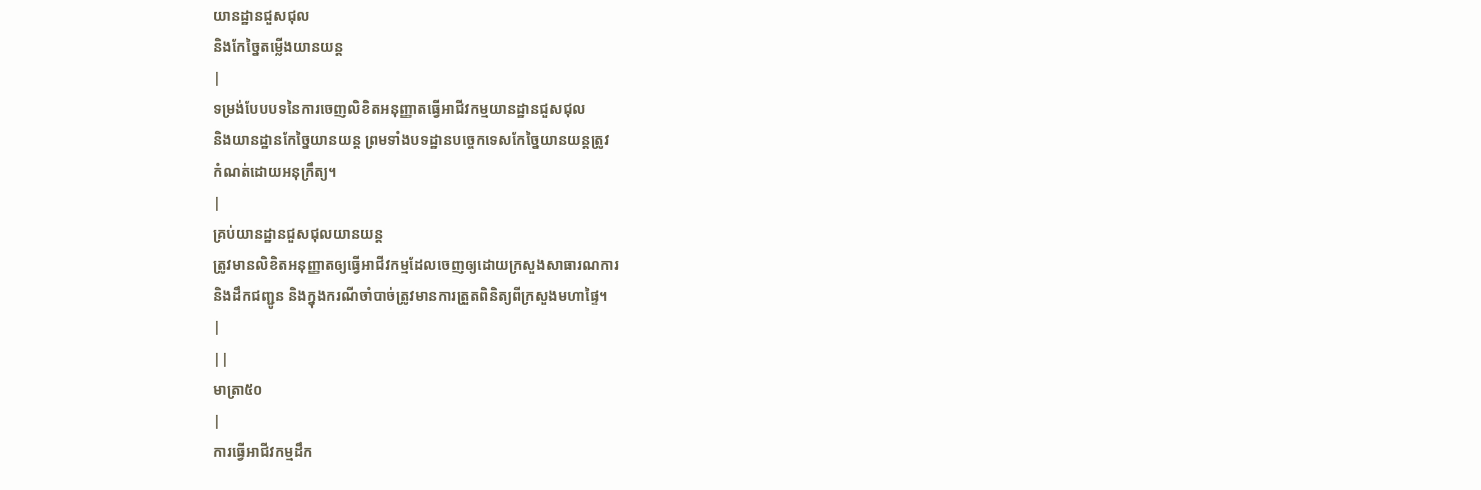យានដ្ឋានជួសជុល
និងកែចៃ្នតម្លើងយានយន្ត
|
ទម្រង់បែបបទនៃការចេញលិខិតអនុញ្ញាតធ្វើអាជីវកម្មយានដ្ឋានជួសជុល
និងយានដ្ឋានកែចៃ្នយានយន្ត ព្រមទាំងបទដ្ឋានបចេ្ចកទេសកែចៃ្នយានយន្តត្រូវ
កំណត់ដោយអនុក្រឹត្យ។
|
គ្រប់យានដ្ឋានជួសជុលយានយន្ត
ត្រូវមានលិខិតអនុញ្ញាតឲ្យធ្វើអាជីវកម្មដែលចេញឲ្យដោយក្រសួងសាធារណការ
និងដឹកជញ្ជូន និងក្នុងករណីចាំបាច់ត្រូវមានការត្រួតពិនិត្យពីក្រសួងមហាផៃ្ទ។
|
||
មាត្រា៥០
|
ការធ្វើអាជីវកម្មដឹក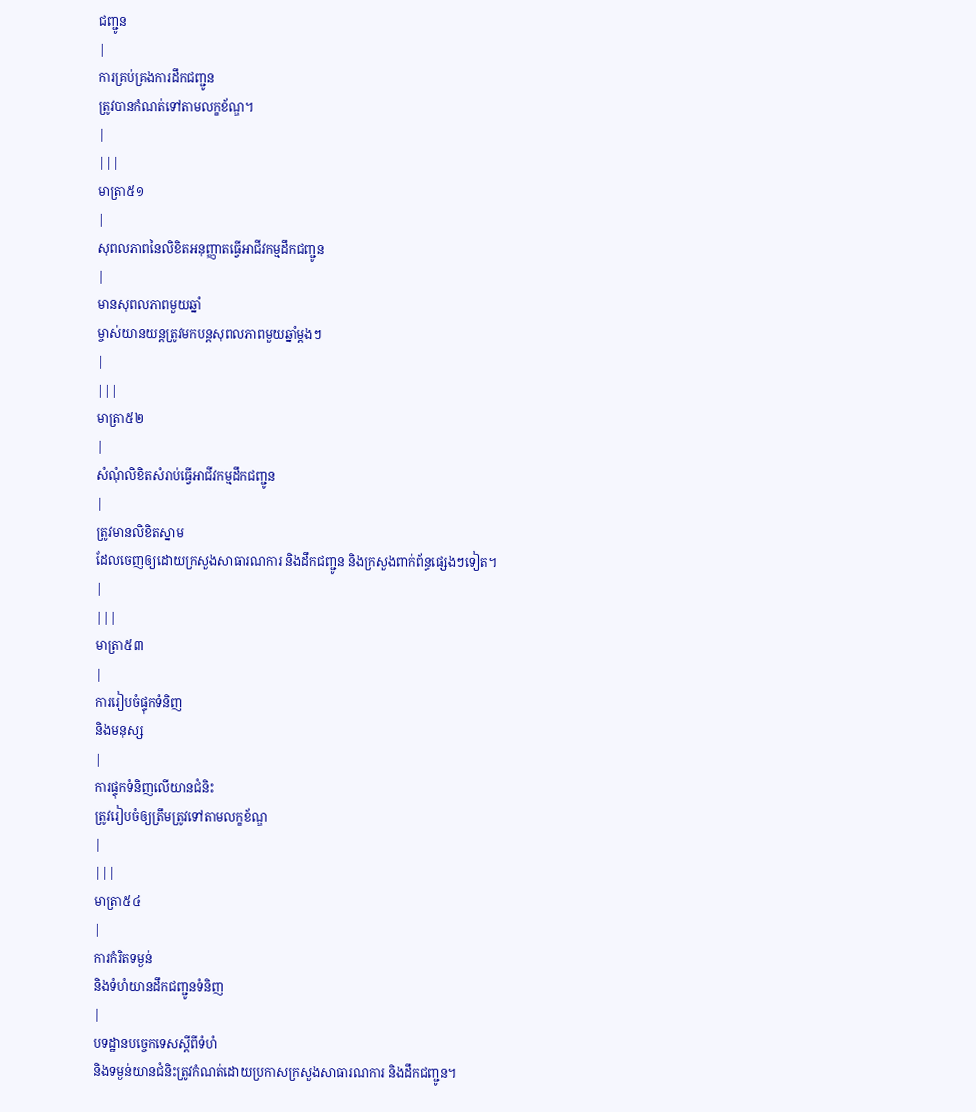ជញ្ជូន
|
ការគ្រប់គ្រងការដឹកជញ្ជូន
ត្រូវបានកំណត់ទៅតាមលក្ខខ័ណ្ឌ។
|
|||
មាត្រា៥១
|
សុពលភាពនៃលិខិតអនុញ្ញាតធ្វើអាជីវកម្មដឹកជញ្ជូន
|
មានសុពលភាពមួយឆ្នាំ
ម្ចាស់យានយន្តត្រូវមកបន្តសុពលភាពមួយឆ្នាំម្តងៗ
|
|||
មាត្រា៥២
|
សំណុំលិខិតសំរាប់ធ្វើអាជីវកម្មដឹកជញ្ជូន
|
ត្រូវមានលិខិតស្នាម
ដែលចេញឲ្យដោយក្រសួងសាធារណការ និងដឹកជញ្ជូន និងក្រសួងពាក់ព័ន្ធផេ្សងៗទៀត។
|
|||
មាត្រា៥៣
|
ការរៀបចំផ្ទុកទំនិញ
និងមនុស្ស
|
ការផ្ទុកទំនិញលើយានជំនិះ
ត្រូវរៀបចំឲ្យត្រឹមត្រូវទៅតាមលក្ខខ័ណ្ឌ
|
|||
មាត្រា៥៤
|
ការកំរិតទម្ងន់
និងទំហំយានដឹកជញ្ជូនទំនិញ
|
បទដ្ឋានបចេ្ចកទេសស្តីពីទំហំ
និងទម្ងន់យានជំនិះត្រូវកំណត់ដោយប្រកាសក្រសួងសាធារណការ និងដឹកជញ្ជូន។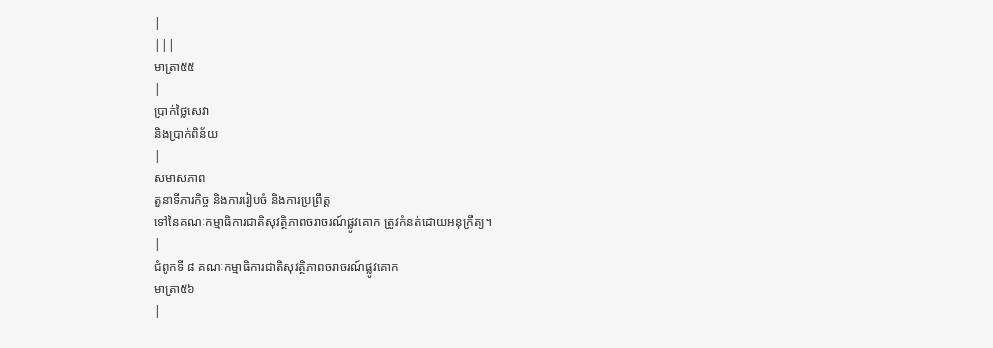|
|||
មាត្រា៥៥
|
ប្រាក់ថៃ្លសេវា
និងប្រាក់ពិន័យ
|
សមាសភាព
តួនាទីភារកិច្ច និងការរៀបចំ និងការប្រព្រឹត្ត
ទៅនៃគណៈកម្មាធិការជាតិសុវត្ថិភាពចរាចរណ៍ផ្លូវគោក ត្រូវកំនត់ដោយអនុក្រឹត្យ។
|
ជំពូកទី ៨ គណៈកម្មាធិការជាតិសុវត្ថិភាពចរាចរណ៍ផ្លូវគោក
មាត្រា៥៦
|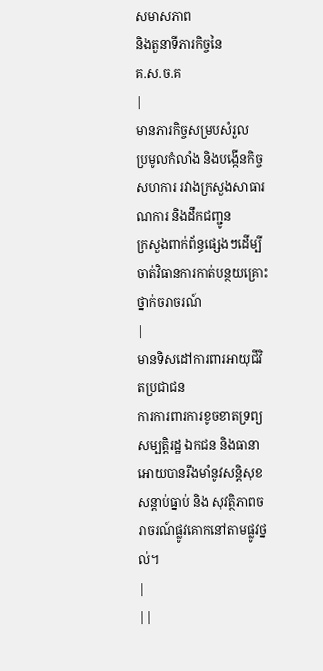សមាសភាព
និងតួនាទីភារកិច្ចនៃ
គ.ស.ច.គ
|
មានភារកិច្ចសម្របសំរួល
ប្រមូលកំលាំង និងបង្កើនកិច្ចសហការ រវាងក្រសួងសាធារណការ និងដឹកជញ្ជូន
ក្រសួងពាក់ព័ន្ធផ្សេងៗដើម្បីចាត់វិធានការកាត់បន្ថយគ្រោះថ្នាក់ចរាចរណ៍
|
មានទិសដៅការពារអាយុជីវិតប្រជាជន
ការការពារការខូចខាតទ្រព្យសម្បត្តិរដ្ឋ ឯកជន និងធានាអោយបានរឹងមាំនូវសន្តិសុខ
សន្ដាប់ធ្នាប់ និង សុវត្ថិភាពចរាចរណ៍ផ្លូវគោកនៅតាមផ្លូវថ្នល់។
|
||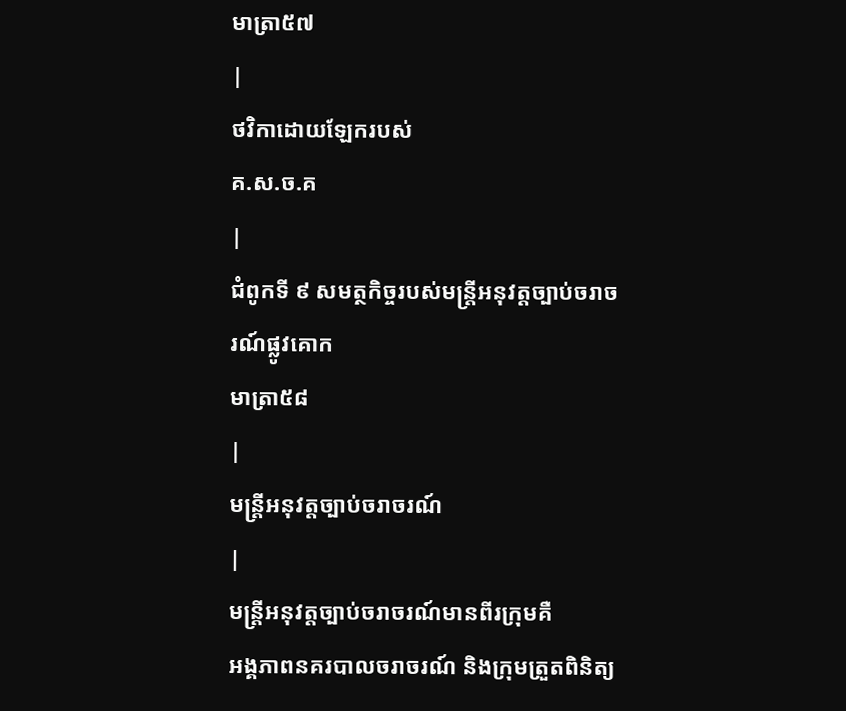មាត្រា៥៧
|
ថវិកាដោយឡែករបស់
គ.ស.ច.គ
|
ជំពូកទី ៩ សមត្ថកិច្ចរបស់មន្ត្រីអនុវត្តច្បាប់ចរាចរណ៍ផ្លូវគោក
មាត្រា៥៨
|
មន្រ្តីអនុវត្តច្បាប់ចរាចរណ៍
|
មន្ត្រីអនុវត្តច្បាប់ចរាចរណ៍មានពីរក្រុមគឺ
អង្គភាពនគរបាលចរាចរណ៍ និងក្រុមត្រួតពិនិត្យ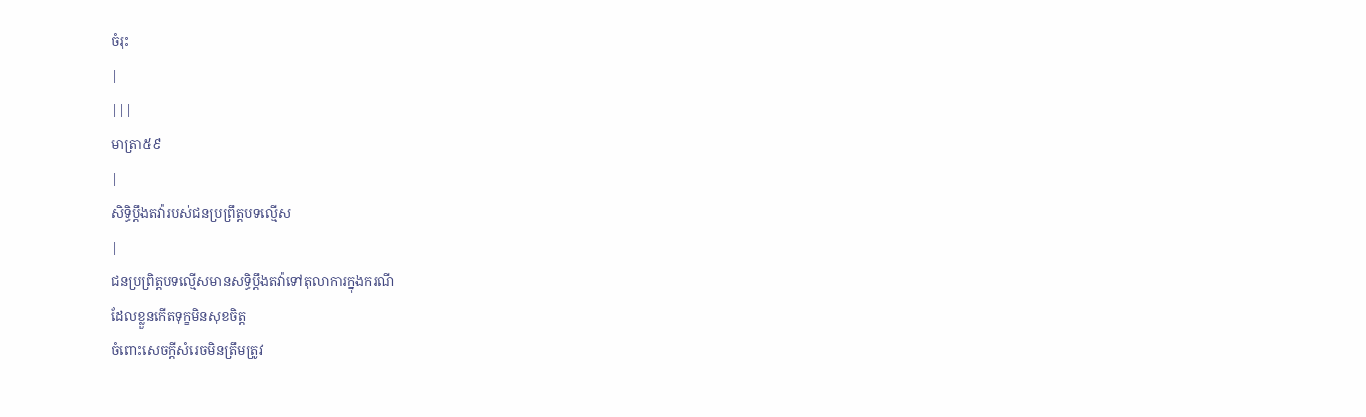ចំរុះ
|
|||
មាត្រា៥៩
|
សិទ្ធិប្តឹងតវ៉ារបស់ជនប្រព្រឹត្តបទល្មើស
|
ជនប្រព្រិត្ដបទល្មើសមានសទិ្ធប្ដឹងតវ៉ាទៅតុលាការក្នុងករណី
ដែលខ្លួនកើតទុក្ខមិនសុខចិត្ត
ចំពោះសេចក្តីសំរេចមិនត្រឹមត្រូវ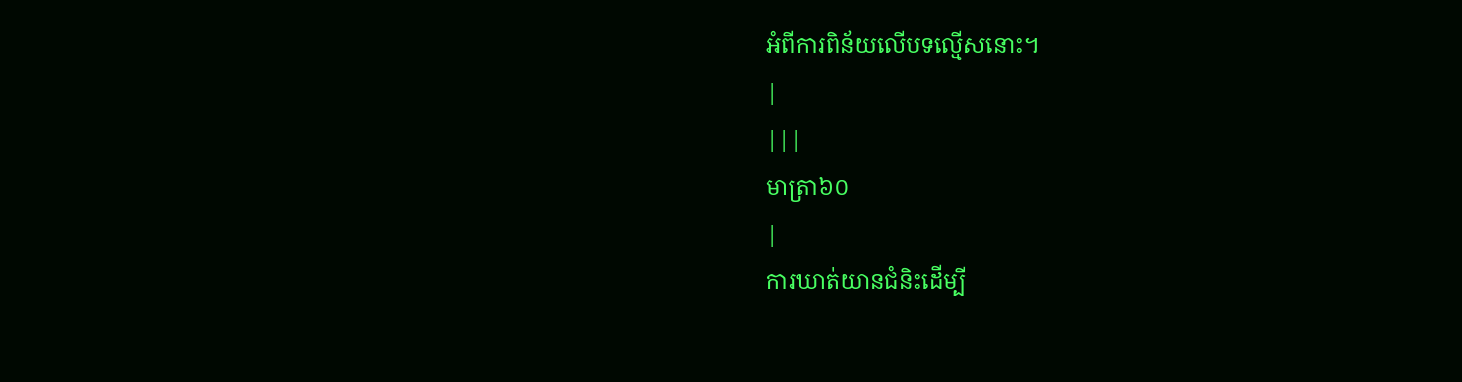អំពីការពិន័យលើបទល្មើសនោះ។
|
|||
មាត្រា៦០
|
ការឃាត់យានជំនិះដើម្បី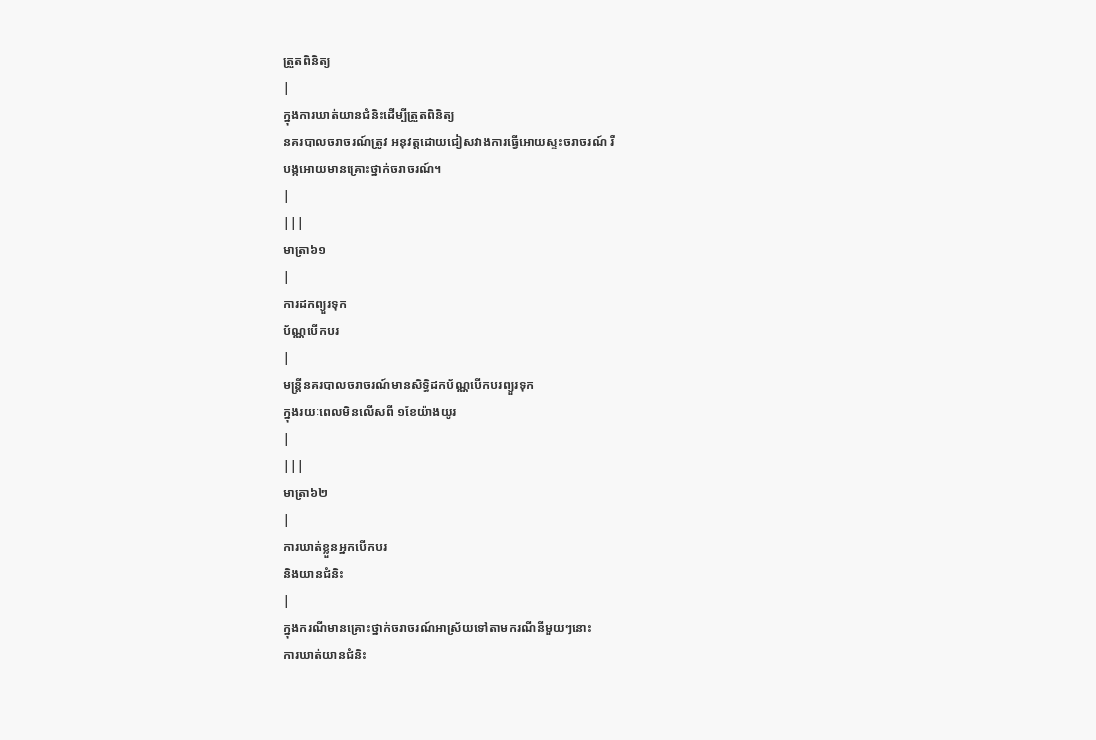ត្រួតពិនិត្យ
|
ក្នុងការឃាត់យានជំនិះដើម្បីត្រួតពិនិត្យ
នគរបាលចរាចរណ៍ត្រូវ អនុវត្តដោយជៀសវាងការធ្វើអោយស្ទះចរាចរណ៍ រឺ
បង្កអោយមានគ្រោះថ្នាក់ចរាចរណ៍។
|
|||
មាត្រា៦១
|
ការដកព្យួរទុក
ប័ណ្ណបើកបរ
|
មន្ត្រីនគរបាលចរាចរណ៍មានសិទ្ធិដកប័ណ្ណបើកបរព្យួរទុក
ក្នុងរយៈពេលមិនលើសពី ១ខែយ៉ាងយូរ
|
|||
មាត្រា៦២
|
ការឃាត់ខ្លួនអ្នកបើកបរ
និងយានជំនិះ
|
ក្នុងករណីមានគ្រោះថ្នាក់ចរាចរណ៍អាស្រ័យទៅតាមករណីនីមួយៗនោះ
ការឃាត់យានជំនិះ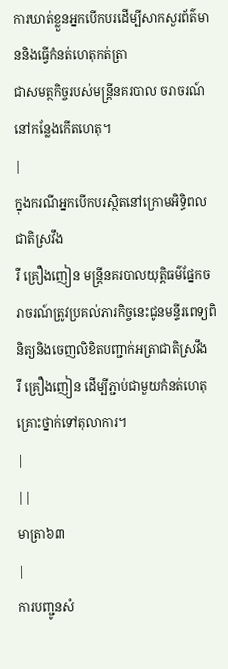ការឃាត់ខ្លួនអ្នកបើកបរដើម្បីសាកសួរព័ត៌មាននិងធ្វើកំនត់ហេតុកត់ត្រា
ជាសមត្ថកិច្ចរបស់មន្ត្រីនគរបាល ចរាចរណ៍នៅកន្លែងកើតហេតុ។
|
ក្នុងករណីអ្នកបើកបរស្ថិតនៅក្រោមអិទ្ធិពលជាតិស្រវឹង
រឺ គ្រឿងញៀន មន្ត្រីនគរបាលយុត្តិធម៌ផ្នែកចរាចរណ៍ត្រូវប្រគល់ភារកិច្ចនេះជូនមន្ទីរពេទ្យពិនិត្យនិងចេញលិខិតបញ្ជាក់អត្រាជាតិស្រវឹង
រឺ គ្រឿងញៀន ដើម្បីភ្ជាប់ជាមួយកំនត់ហេតុគ្រោះថ្នាក់ទៅតុលាការ។
|
||
មាត្រា៦៣
|
ការបញ្ជូនសំ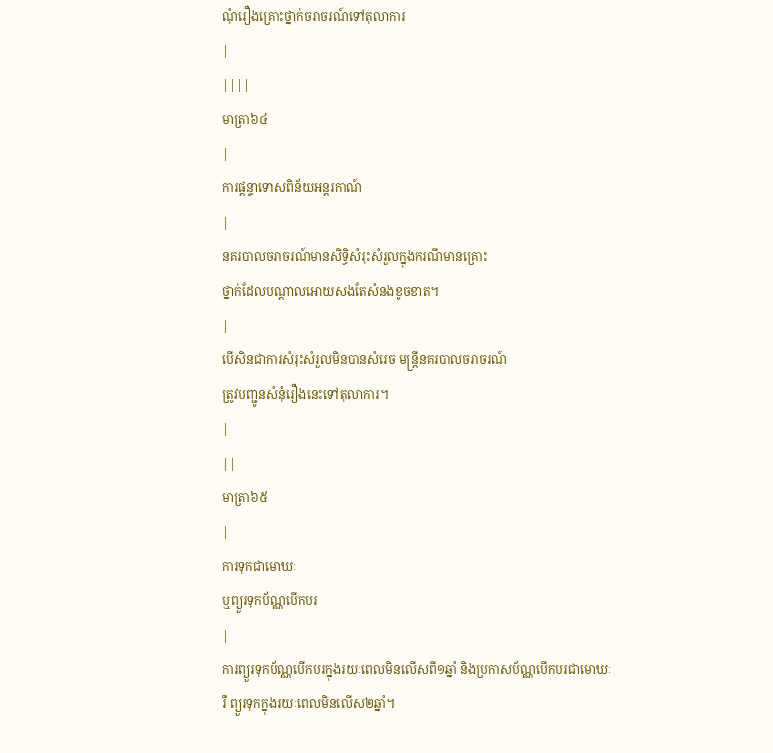ណុំរឿងគ្រោះថ្នាក់ចរាចរណ៍ទៅតុលាការ
|
||||
មាត្រា៦៤
|
ការផ្តន្ទាទោសពិន័យអន្តរកាណ៍
|
នគរបាលចរាចរណ៍មានសិទ្ធិសំរុះសំរួលក្នុងករណីមានគ្រោះ
ថ្នាក់ដែលបណ្តាលអោយសងតែសំនងខូចខាត។
|
បើសិនជាការសំរុះសំរួលមិនបានសំរេច មន្ត្រីនគរបាលចរាចរណ៍
ត្រូវបញ្ជូនសំនុំរឿងនេះទៅតុលាការ។
|
||
មាត្រា៦៥
|
ការទុកជាមោឃៈ
ឬព្យួរទុកប័ណ្ណបើកបរ
|
ការព្យួរទុកប័ណ្ណបើកបរក្នុងរយៈពេលមិនលើសពី១ឆ្នាំ និងប្រកាសប័ណ្ណបើកបរជាមោឃៈ
រឺ ព្យួរទុកក្នុងរយៈពេលមិនលើស២ឆ្នាំ។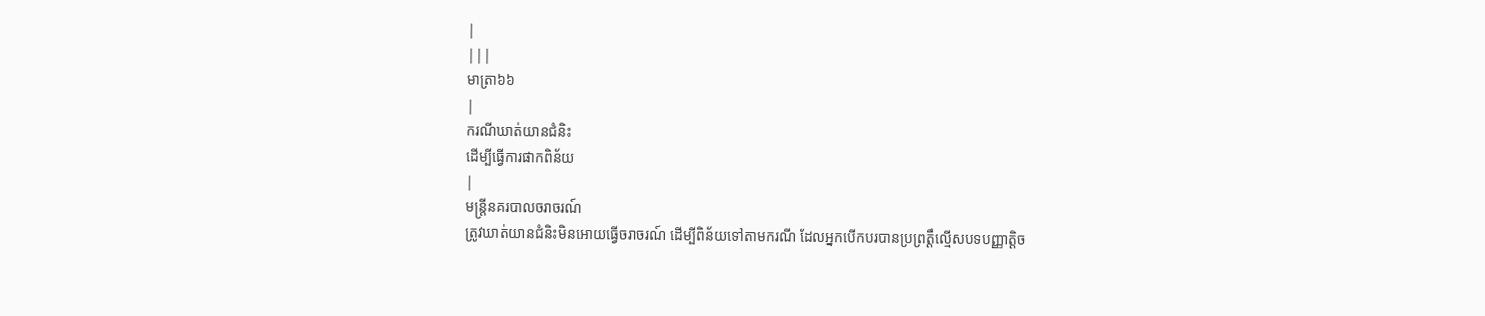|
|||
មាត្រា៦៦
|
ករណីឃាត់យានជំនិះ
ដើម្បីធ្វើការផាកពិន័យ
|
មន្ត្រីនគរបាលចរាចរណ៍
ត្រូវឃាត់យានជំនិះមិនអោយធ្វើចរាចរណ៍ ដើម្បីពិន័យទៅតាមករណី ដែលអ្នកបើកបរបានប្រព្រតឹ្តល្មើសបទបញ្ញាត្ដិច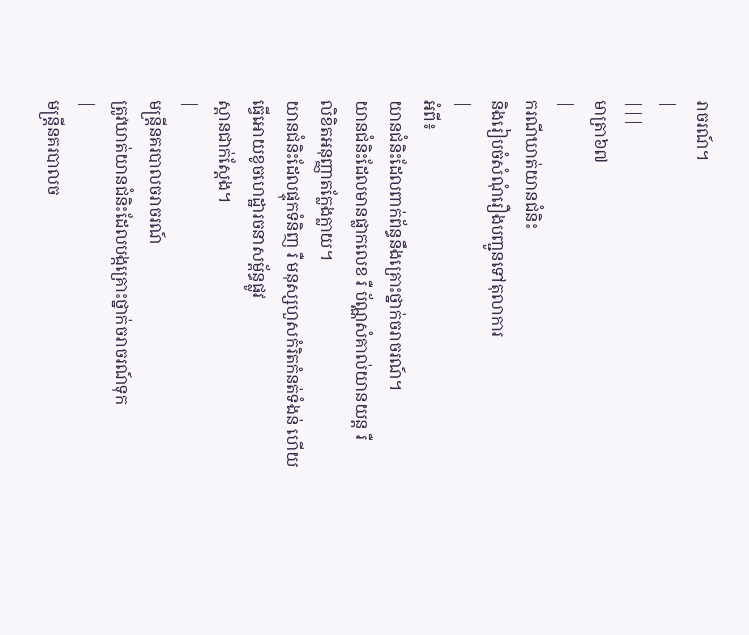រាចរណ៍។
|
|||
មាត្រា៦៧
|
ករណីឃាត់យានជំនិះ
និងរៀបចំសំណុំរឿងបញ្ជូនទៅតុលាការ
|
អំពី៖
យានជំនិះដែលពាក់ព័ន្ធនឹងគ្រោះថ្នាក់ចរាចរណ៍។
យានជំនិះដែលមានផ្លាកលេខ រឺ ប័ណ្ណសំគាល់យានយន្ត រឺ
លិខិតអនុញ្ញាតក្លែងក្លាយ។
យានជំនិះដែលផ្ទុកទំនិញ រឺ មនុស្សហួសកំរិតកំនត់ទំងន់ ហើយធ្វើអោយខូចហេដ្ឋារចនាសម្ព័ន្ធផ្លូវ
ស្ពានជាក់ស្តែង។
|
មន្ត្រីនគរបាលចរាចរណ៍
ត្រូវឃាត់យានជំនិះដែលបង្កគ្រោះថ្នាក់ចរាចរណ៍ទុក
|
មន្ត្រីនគរបាលច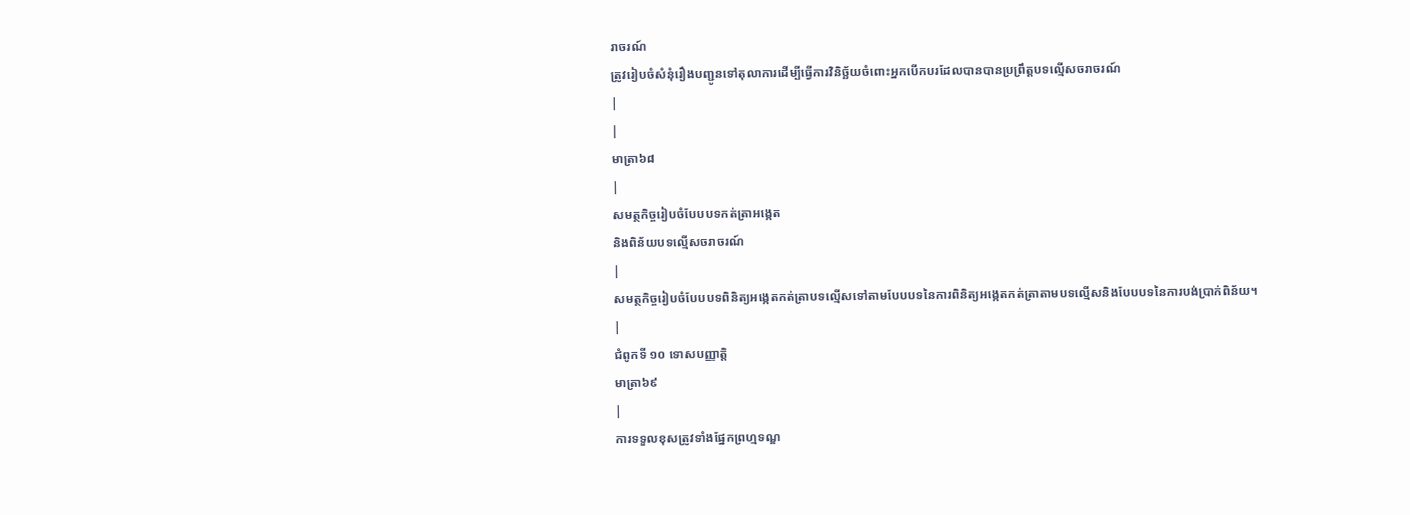រាចរណ៍
ត្រូវរៀបចំសំនុំរឿងបញ្ជូនទៅតុលាការដើម្បីធ្វើការវិនិច្ឆ័យចំពោះអ្នកបើកបរដែលបានបានប្រព្រឹត្ដបទល្មើសចរាចរណ៍
|
|
មាត្រា៦៨
|
សមត្ថកិច្ចរៀបចំបែបបទកត់ត្រាអងេ្កត
និងពិន័យបទល្មើសចរាចរណ៍
|
សមត្ថកិច្ចរៀបចំបែបបទពិនិត្យអង្កេតកត់ត្រាបទល្មើសទៅតាមបែបបទនៃការពិនិត្យអង្កេតកត់ត្រាតាមបទល្មើសនិងបែបបទនៃការបង់ប្រាក់ពិន័យ។
|
ជំពូកទី ១០ ទោសបញ្ញាត្ដិ
មាត្រា៦៩
|
ការទទួលខុសត្រូវទាំងផែ្នកព្រហ្មទណ្ឌ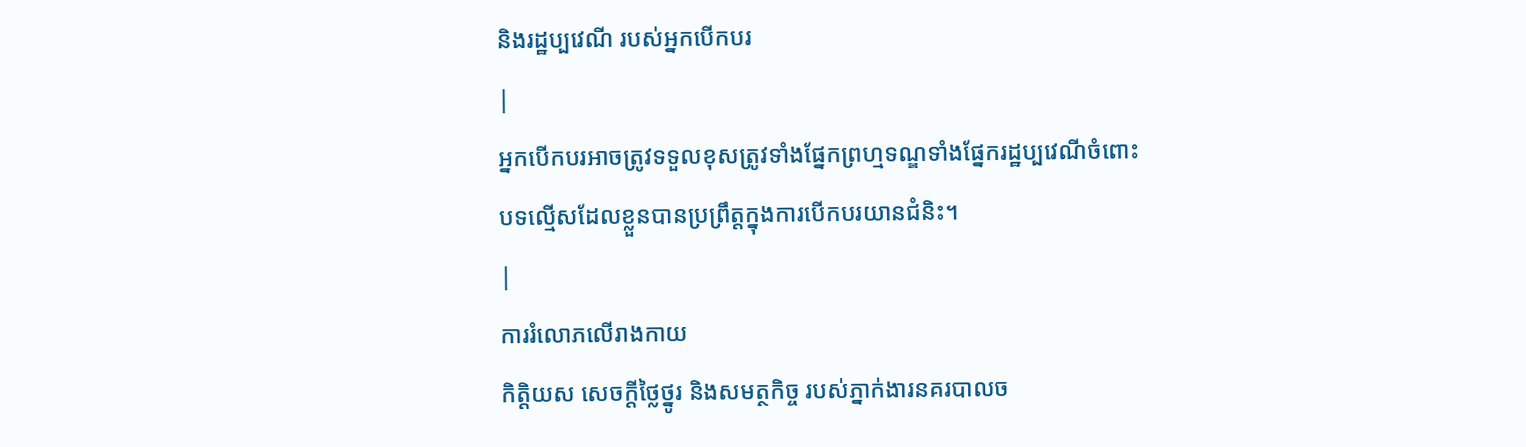និងរដ្ឋប្បវេណី របស់អ្នកបើកបរ
|
អ្នកបើកបរអាចត្រូវទទួលខុសត្រូវទាំងផ្នែកព្រហ្មទណ្ឌទាំងផ្នែករដ្ឋប្បវេណីចំពោះ
បទល្មើសដែលខ្លួនបានប្រព្រឹត្តក្នុងការបើកបរយានជំនិះ។
|
ការរំលោភលើរាងកាយ
កិត្តិយស សេចក្តីថ្លៃថ្នូរ និងសមត្ថកិច្ច របស់ភ្នាក់ងារនគរបាលច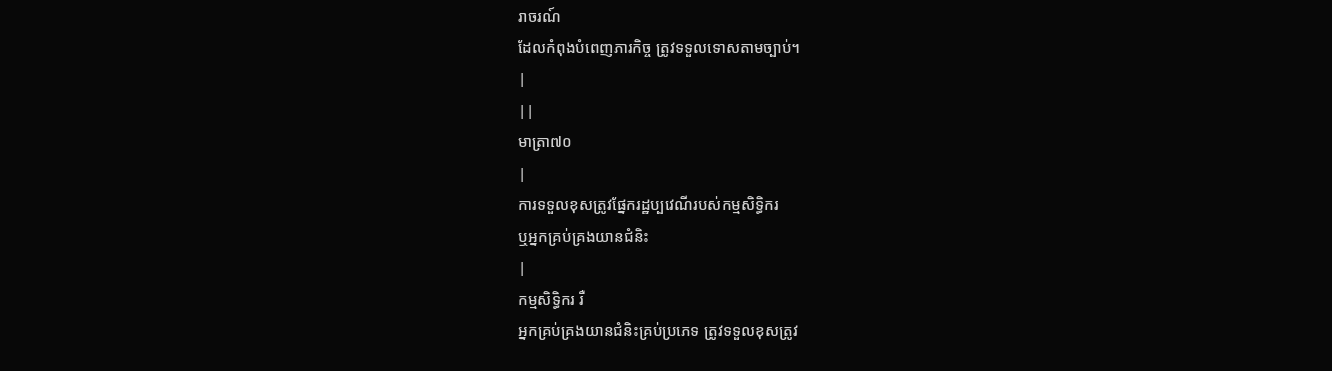រាចរណ៍
ដែលកំពុងបំពេញភារកិច្ច ត្រូវទទួលទោសតាមច្បាប់។
|
||
មាត្រា៧០
|
ការទទួលខុសត្រូវផែ្នករដ្ឋប្បវេណីរបស់កម្មសិទ្ធិករ
ឬអ្នកគ្រប់គ្រងយានជំនិះ
|
កម្មសិទ្ធិករ រឺ
អ្នកគ្រប់គ្រងយានជំនិះគ្រប់ប្រភេទ ត្រូវទទួលខុសត្រូវ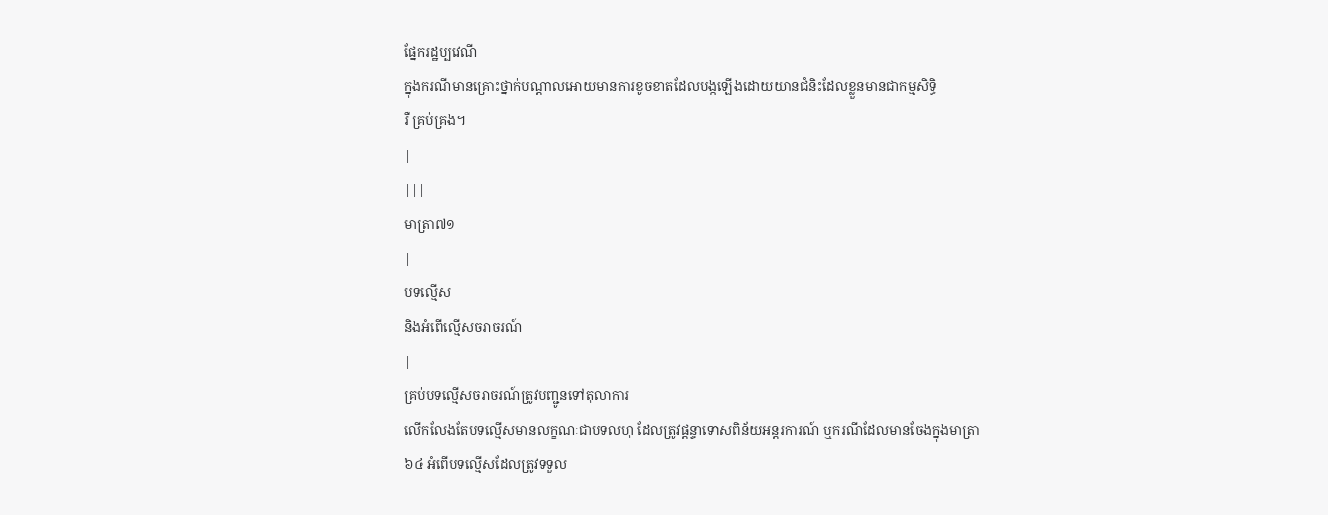ផ្នែករដ្ឋប្បវេណី
ក្នុងករណីមានគ្រោះថ្នាក់បណ្តាលអោយមានការខូចខាតដែលបង្កឡើងដោយយានជំនិះដែលខ្លួនមានជាកម្មសិទ្ធិ
រឺ គ្រប់គ្រង។
|
|||
មាត្រា៧១
|
បទល្មើស
និងអំពើល្មើសចរាចរណ៍
|
គ្រប់បទល្មើសចរាចរណ៍ត្រូវបញ្ជូនទៅតុលាការ
លើកលែងតែបទល្មើសមានលក្ខណៈជាបទលហុ ដែលត្រូវផ្តន្ទាទោសពិន័យអន្ដរការណ៍ ឬករណីដែលមានចែងក្នុងមាត្រា
៦៤ អំពើបទល្មើសដែលត្រូវទទួល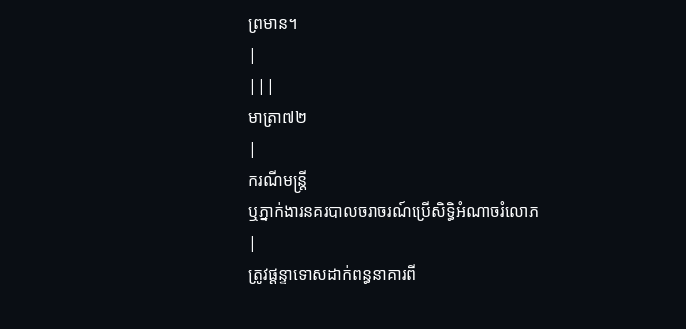ព្រមាន។
|
|||
មាត្រា៧២
|
ករណីមន្រ្តី
ឬភ្នាក់ងារនគរបាលចរាចរណ៍ប្រើសិទ្ធិអំណាចរំលោភ
|
ត្រូវផ្តន្ទាទោសដាក់ពន្ធនាគារពី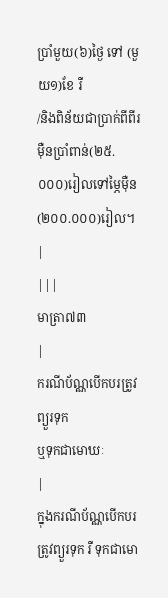ប្រាំមួយ(៦)ថ្ងៃ ទៅ (មួយ១)ខែ រឺ
/និងពិន័យជាប្រាក់ពីពីរម៉ឺនប្រាំពាន់(២៥.០០០)រៀលទៅម្ភៃម៉ឺន(២០០.០០០)រៀល។
|
|||
មាត្រា៧៣
|
ករណីប័ណ្ណបើកបរត្រូវព្យួរទុក
ឬទុកជាមោឃៈ
|
ក្នុងករណីប័ណ្ណបើកបរត្រូវព្យួរទុក រឺ ទុកជាមោ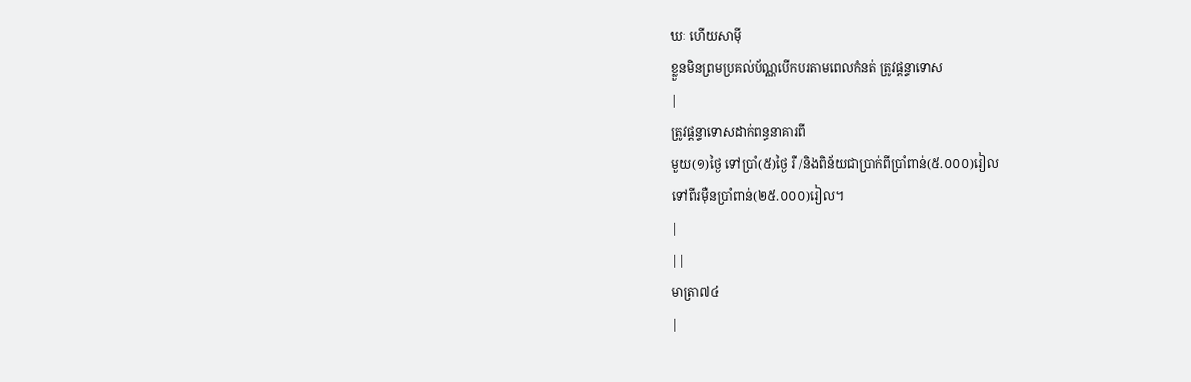ឃៈ ហើយសាម៉ី
ខ្លួនមិនព្រមប្រគល់ប័ណ្ណបើកបរតាមពេលកំនត់ ត្រូវផ្តន្ទាទោស
|
ត្រូវផ្តន្ទាទោសដាក់ពន្ធនាគារពី
មួយ(១)ថ្ងៃ ទៅប្រាំ(៥)ថ្ងៃ រឺ /និងពិន័យជាប្រាក់ពីប្រាំពាន់(៥.០០០)រៀល
ទៅពីរម៉ឺនប្រាំពាន់(២៥.០០០)រៀល។
|
||
មាត្រា៧៤
|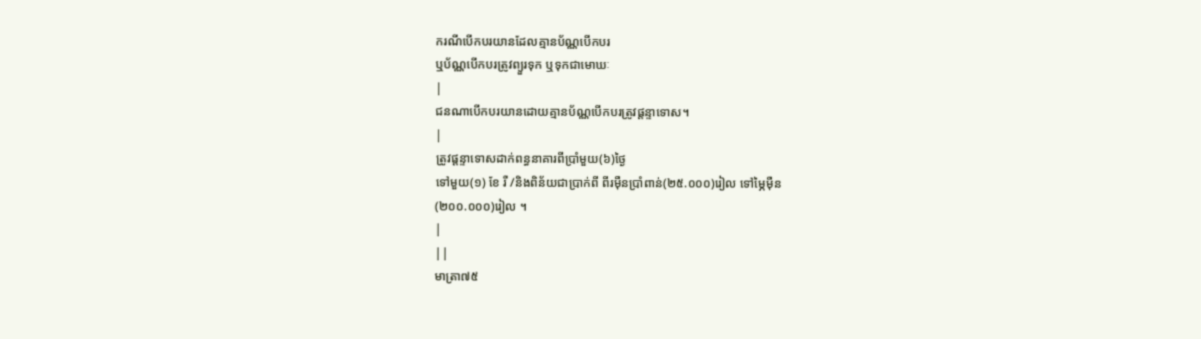ករណីបើកបរយានដែលគ្មានប័ណ្ណបើកបរ
ឬប័ណ្ណបើកបរត្រូវព្យួរទុក ឬទុកជាមោឃៈ
|
ជនណាបើកបរយានដោយគ្មានប័ណ្ណបើកបរត្រូវផ្តន្ទាទោស។
|
ត្រូវផ្តន្ទាទោសដាក់ពន្ធនាគារពីប្រាំមួយ(៦)ថ្ងៃ
ទៅមួយ(១) ខែ រឺ /និងពិន័យជាប្រាក់ពី ពីរម៉ឺនប្រាំពាន់(២៥.០០០)រៀល ទៅម្ភៃម៉ឺន
(២០០.០០០)រៀល ។
|
||
មាត្រា៧៥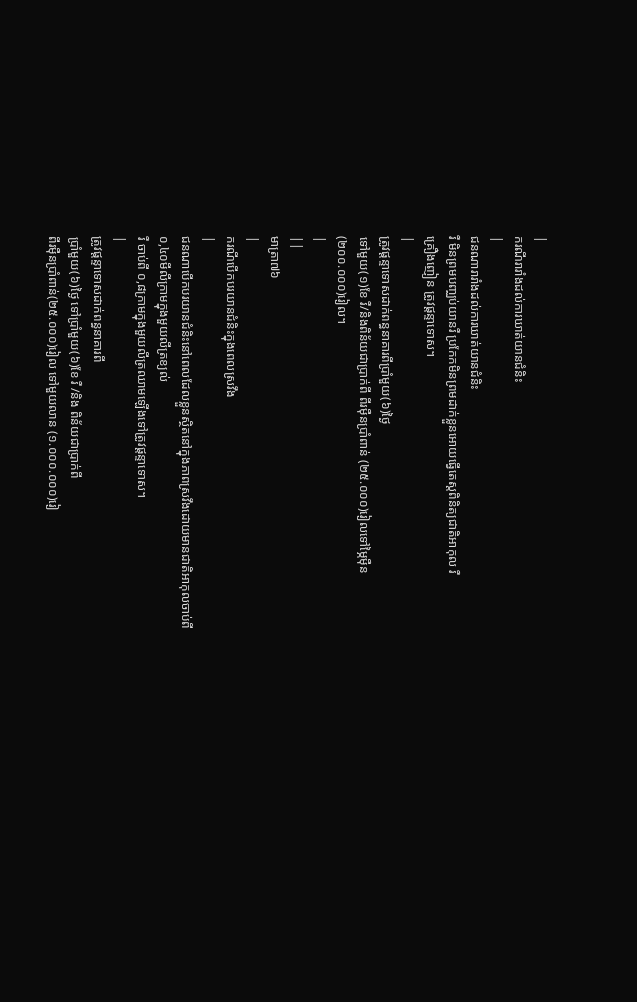|
ករណីរារាំងដល់ការឃាត់យានជំនិះ
|
ជនណារារាំងដល់ការឃាត់យានជំនិះ
រឺ មិនព្រមបញ្ឈប់យានរឺ ប្រកែកមិនព្រមដាក់ខ្លួនអោយធ្វើតេស្តពិនិត្យជាតិអាកុល រឺ
គ្រឿងញៀន ត្រូវផ្តន្ទាទោស។
|
ត្រូវផ្តន្ទាទោសដាក់ពន្ធនាគារពីប្រាំមួយ(៦)ថ្ងៃ
ទៅមួយ(១)ខែ រឺ/និងពិន័យជាប្រាក់ពី ពីរម៉ឺនប្រាំពាន់ (២៥.០០០)រៀលទៅម្ភៃម៉ឺន
(២០០.០០០)រៀល។
|
||
មាត្រា៧៦
|
ករណីបើកបរយានជំនិះក្នុងពេលស្រវឹង
|
ជនណាបើកបរយានជំនិះនៅពេលដែលខ្លួនស្ថិតនៅក្នុងភាពស្រវឹងដោយមានជាតិអាកុលចាប់ពី
០,៤០មីលីក្រាមក្នុងមួយលីត្រខ្យល់
រឺ ចាប់ពី ០,៨ក្រាមក្នុងមួយលីត្រឈាមឡើងទៅត្រូវផ្តន្ទាទោស។
|
ត្រូវផ្តន្ទាទោសដាក់ពន្ធនាគារពី
ប្រាំមួយ(៦)ថ្ងៃ ទៅប្រាំមួយ(៦)ខែ រឺ /និង ពិន័យជាប្រាក់ពី
ពីរម៉ឺនប្រាំពាន់(២៥.០០០)រៀល ទៅមួយលាន (១.០០០.០០០)រៀ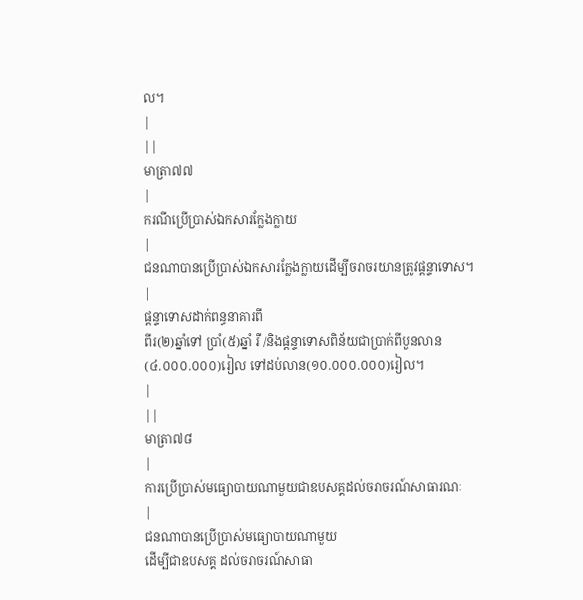ល។
|
||
មាត្រា៧៧
|
ករណីប្រើប្រាស់ឯកសារកែ្លងក្លាយ
|
ជនណាបានប្រើប្រាស់ឯកសារកែ្លងក្លាយដើម្បីចរាចរយានត្រូវផ្តន្ទាទោស។
|
ផ្តន្ទាទោសដាក់ពន្ធនាគារពី
ពីរ(២)ឆ្នាំទៅ ប្រាំ(៥)ឆ្នាំ រឺ /និងផ្តន្ទាទោសពិន័យជាប្រាក់ពីបួនលាន
(៤.០០០.០០០)រៀល ទៅដប់លាន(១០.០០០.០០០)រៀល។
|
||
មាត្រា៧៨
|
ការប្រើប្រាស់មធ្យោបាយណាមួយជាឧបសគ្គដល់ចរាចរណ៍សាធារណៈ
|
ជនណាបានប្រើប្រាស់មធ្យោបាយណាមួយ
ដើម្បីជាឧបសគ្គ ដល់ចរាចរណ៍សាធា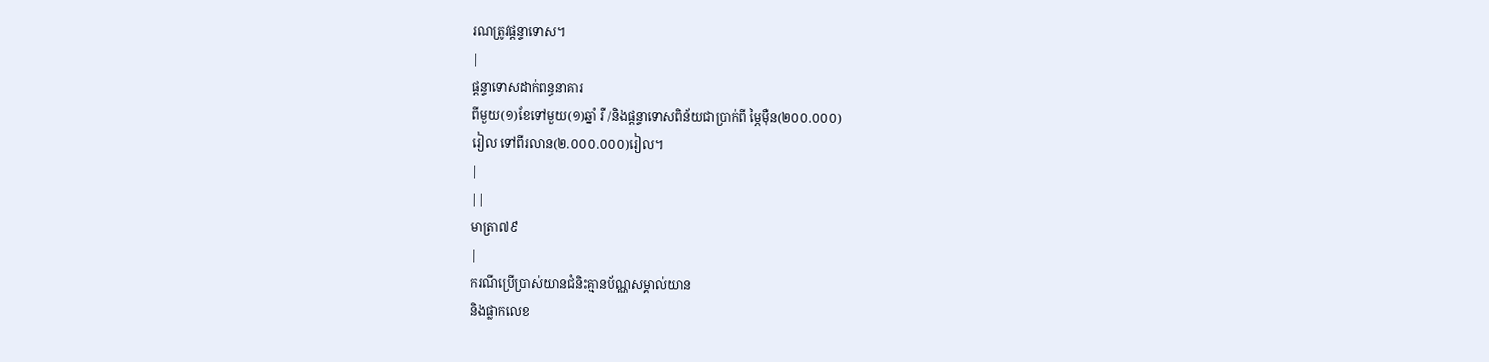រណត្រូវផ្តន្ទាទោស។
|
ផ្តន្ទាទោសដាក់ពន្ធនាគារ
ពីមួយ(១)ខែទៅមួយ(១)ឆ្នាំ រឺ /និងផ្តន្ទាទោសពិន័យជាប្រាក់ពី ម្ភៃម៉ឺន(២០០.០០០)
រៀល ទៅពីរលាន(២.០០០.០០០)រៀល។
|
||
មាត្រា៧៩
|
ករណីប្រើប្រាស់យានជំនិះគ្មានប័ណ្ណសម្គាល់យាន
និងផ្លាកលេខ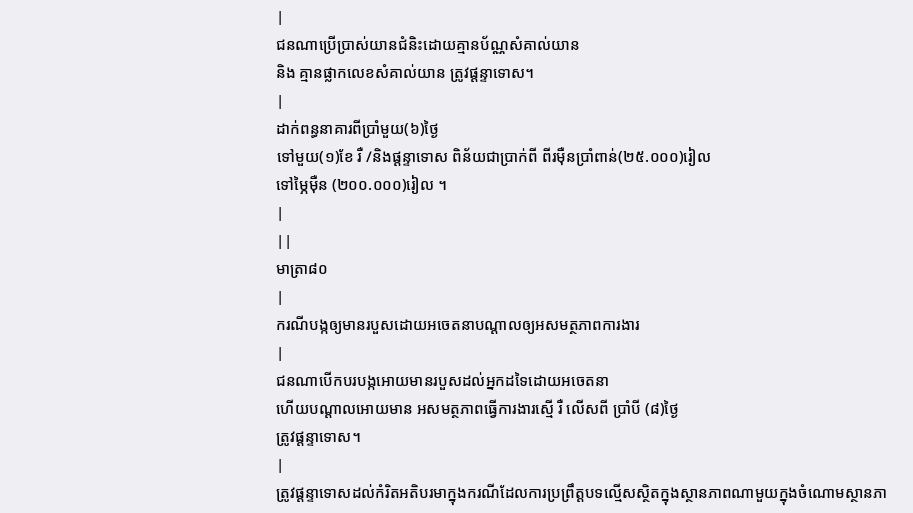|
ជនណាប្រើប្រាស់យានជំនិះដោយគ្មានប័ណ្ណសំគាល់យាន
និង គ្មានផ្លាកលេខសំគាល់យាន ត្រូវផ្ដន្ទាទោស។
|
ដាក់ពន្ធនាគារពីប្រាំមួយ(៦)ថ្ងៃ
ទៅមួយ(១)ខែ រឺ /និងផ្តន្ទាទោស ពិន័យជាប្រាក់ពី ពីរម៉ឺនប្រាំពាន់(២៥.០០០)រៀល
ទៅម្ភៃម៉ឺន (២០០.០០០)រៀល ។
|
||
មាត្រា៨០
|
ករណីបង្កឲ្យមានរបួសដោយអចេតនាបណ្តាលឲ្យអសមត្ថភាពការងារ
|
ជនណាបើកបរបង្កអោយមានរបួសដល់អ្នកដទៃដោយអចេតនា
ហើយបណ្តាលអោយមាន អសមត្ថភាពធ្វើការងារស្មើ រឺ លើសពី ប្រាំបី (៨)ថ្ងៃ
ត្រូវផ្តន្ទាទោស។
|
ត្រូវផ្តន្ទាទោសដល់កំរិតអតិបរមាក្នុងករណីដែលការប្រព្រឹត្តបទល្មើសស្ថិតក្នុងស្ថានភាពណាមួយក្នុងចំណោមស្ថានភា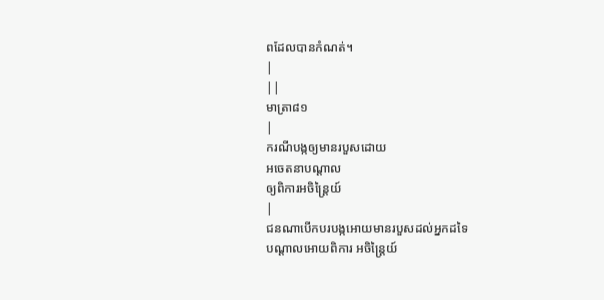ពដែលបានកំណត់។
|
||
មាត្រា៨១
|
ករណីបង្កឲ្យមានរបួសដោយ
អចេតនាបណ្តាល
ឲ្យពិការអចិន្រៃ្តយ៍
|
ជនណាបើកបរបង្កអោយមានរបួសដល់អ្នកដទៃ
បណ្តាលអោយពិការ អចិន្ត្រៃយ៍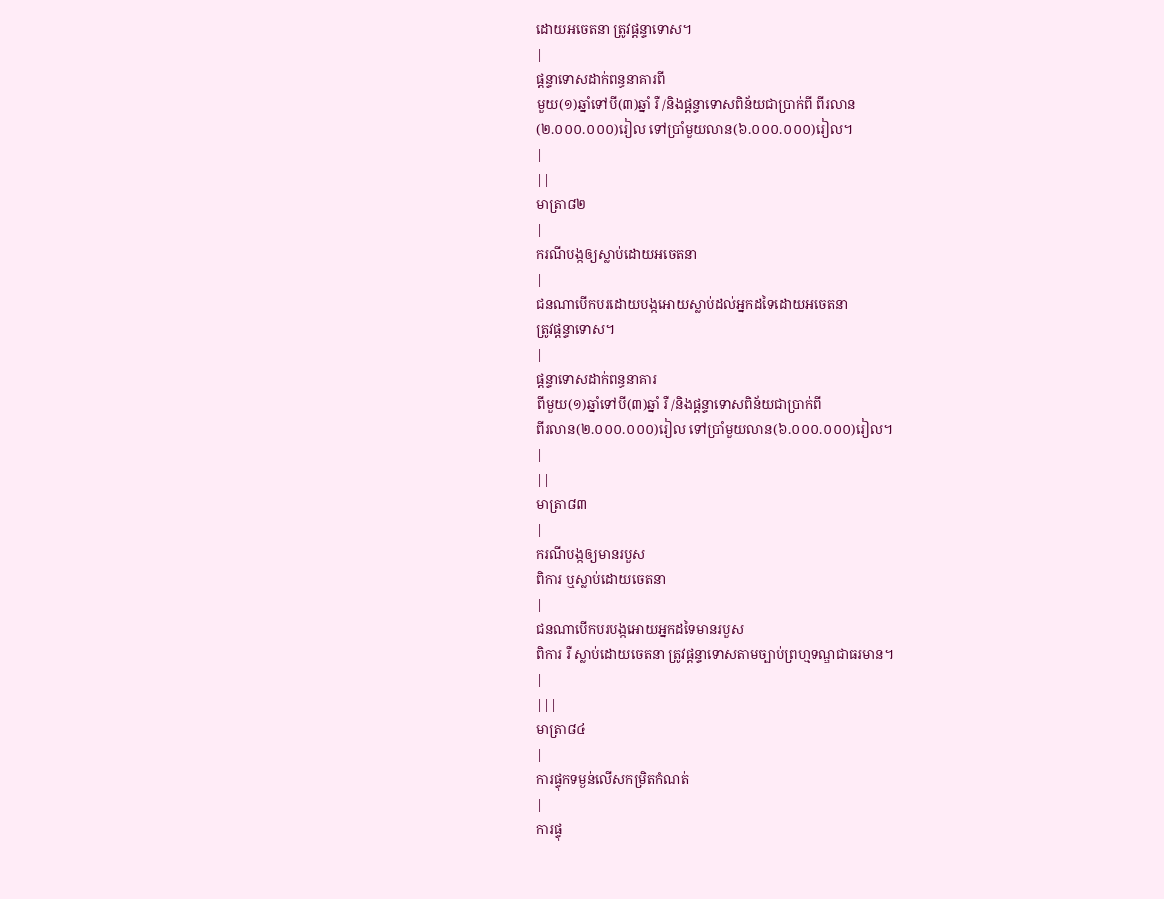ដោយអចេតនា ត្រូវផ្តន្ទាទោស។
|
ផ្តន្ទាទោសដាក់ពន្ធនាគារពី
មួយ(១)ឆ្នាំទៅបី(៣)ឆ្នាំ រឺ /និងផ្តន្ទាទោសពិន័យជាប្រាក់ពី ពីរលាន
(២.០០០.០០០)រៀល ទៅប្រាំមួយលាន(៦.០០០.០០០)រៀល។
|
||
មាត្រា៨២
|
ករណីបង្កឲ្យស្លាប់ដោយអចេតនា
|
ជនណាបើកបរដោយបង្កអោយស្លាប់ដល់អ្នកដទៃដោយអចេតនា
ត្រូវផ្តន្ទាទោស។
|
ផ្តន្ទាទោសដាក់ពន្ធនាគារ
ពីមួយ(១)ឆ្នាំទៅបី(៣)ឆ្នាំ រឺ /និងផ្តន្ទាទោសពិន័យជាប្រាក់ពី
ពីរលាន(២.០០០.០០០)រៀល ទៅប្រាំមួយលាន(៦.០០០.០០០)រៀល។
|
||
មាត្រា៨៣
|
ករណីបង្កឲ្យមានរបួស
ពិការ ឬស្លាប់ដោយចេតនា
|
ជនណាបើកបរបង្កអោយអ្នកដទៃមានរបួស
ពិការ រឺ ស្លាប់ដោយចេតនា ត្រូវផ្តន្ទាទោសតាមច្បាប់ព្រហ្មទណ្ឌជាធរមាន។
|
|||
មាត្រា៨៤
|
ការផ្ទុកទម្ងន់លើសកម្រិតកំណត់
|
ការផ្ទុ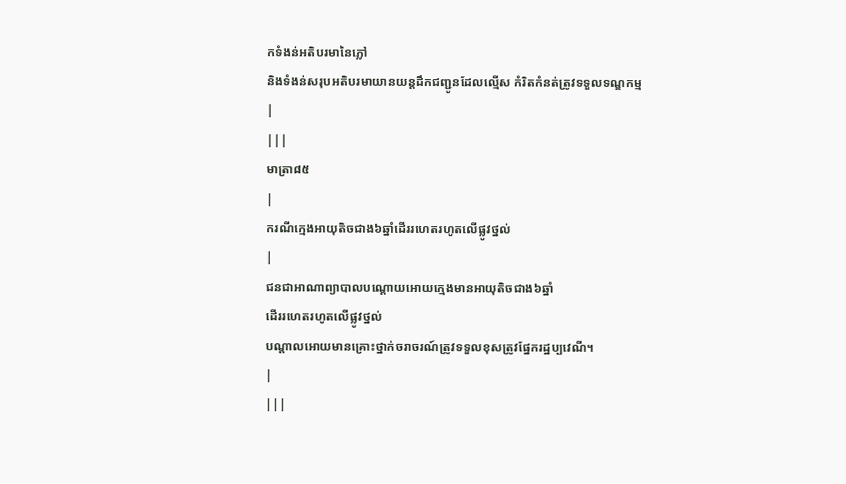កទំងន់អតិបរមានៃភ្លៅ
និងទំងន់សរុបអតិបរមាយានយន្តដឹកជញ្ជូនដែលល្មើស កំរិតកំនត់ត្រូវទទួលទណ្ឌកម្ម
|
|||
មាត្រា៨៥
|
ករណីក្មេងអាយុតិចជាង៦ឆ្នាំដើររហេតរហូតលើផ្លូវថ្នល់
|
ជនជាអាណាព្យាបាលបណ្តោយអោយក្មេងមានអាយុតិចជាង៦ឆ្នាំ
ដើររហេតរហូតលើផ្លូវថ្នល់
បណ្តាលអោយមានគ្រោះថ្នាក់ចរាចរណ៍ត្រូវទទួលខុសត្រូវផ្នែករដ្ឋប្បវេណី។
|
|||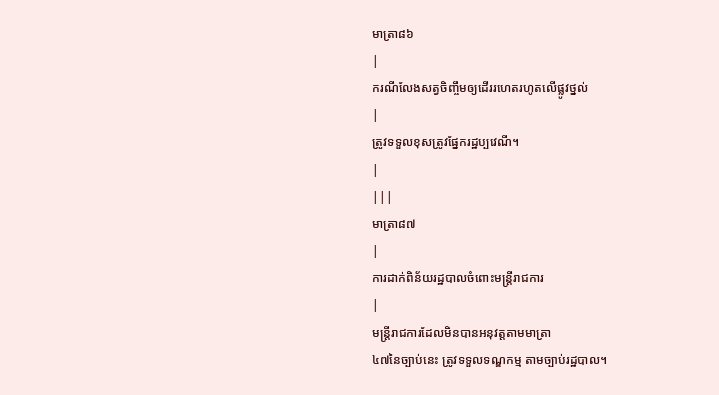មាត្រា៨៦
|
ករណីលែងសត្វចិញ្ចឹមឲ្យដើររហេតរហូតលើផ្លូវថ្នល់
|
ត្រូវទទួលខុសត្រូវផ្នែករដ្ឋប្បវេណី។
|
|||
មាត្រា៨៧
|
ការដាក់ពិន័យរដ្ឋបាលចំពោះមន្រ្តីរាជការ
|
មន្ត្រីរាជការដែលមិនបានអនុវត្តតាមមាត្រា
៤៧នៃច្បាប់នេះ ត្រូវទទួលទណ្ឌកម្ម តាមច្បាប់រដ្ឋបាល។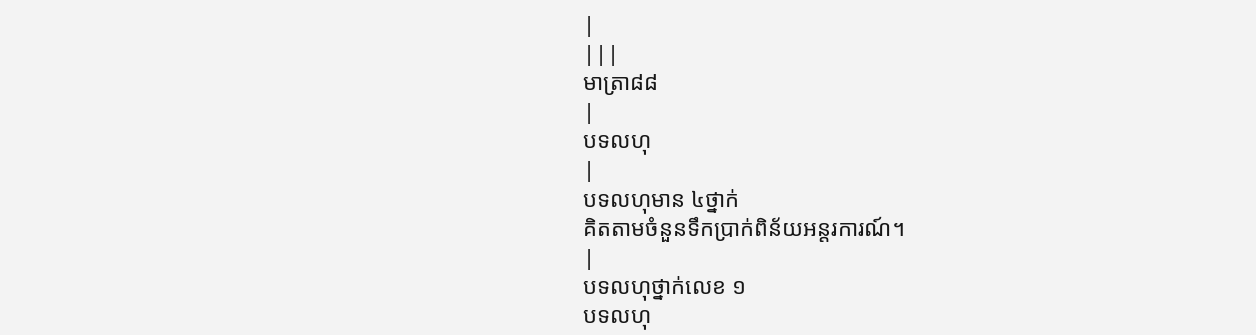|
|||
មាត្រា៨៨
|
បទលហុ
|
បទលហុមាន ៤ថ្នាក់
គិតតាមចំនួនទឹកប្រាក់ពិន័យអន្តរការណ៍។
|
បទលហុថ្នាក់លេខ ១
បទលហុ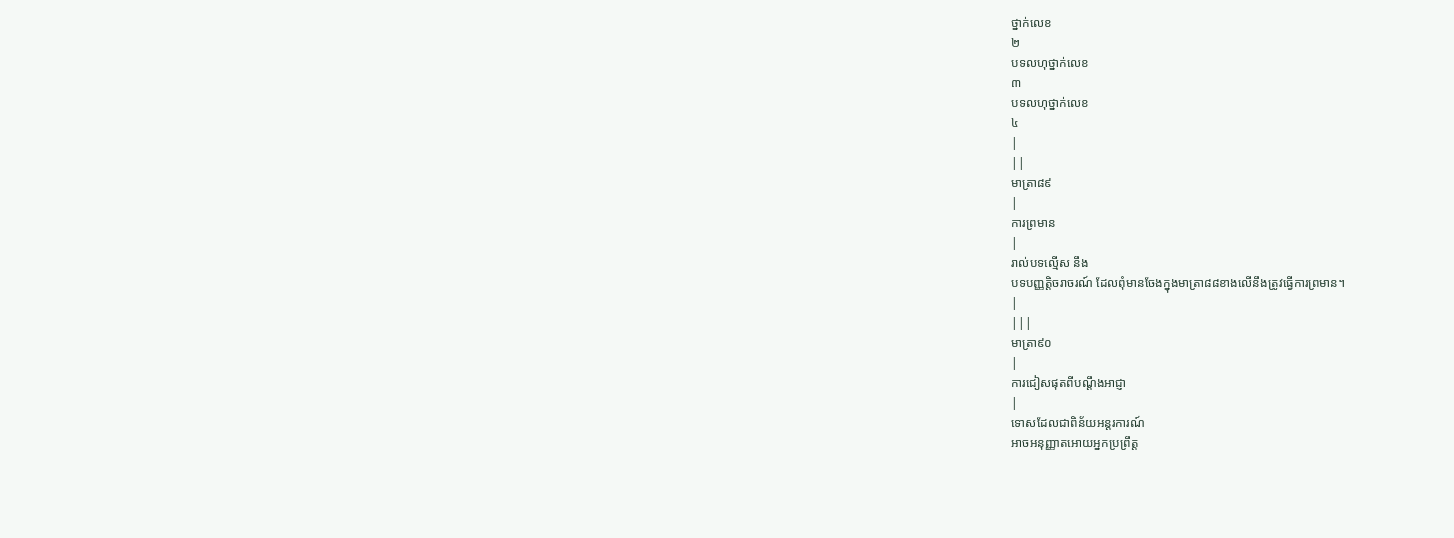ថ្នាក់លេខ
២
បទលហុថ្នាក់លេខ
៣
បទលហុថ្នាក់លេខ
៤
|
||
មាត្រា៨៩
|
ការព្រមាន
|
រាល់បទល្មើស នឹង
បទបញ្ញត្ដិចរាចរណ៍ ដែលពុំមានចែងក្នុងមាត្រា៨៨ខាងលើនឹងត្រូវធ្វើការព្រមាន។
|
|||
មាត្រា៩០
|
ការជៀសផុតពីបណ្តឹងអាជ្ញា
|
ទោសដែលជាពិន័យអន្តរការណ៍
អាចអនុញ្ញាតអោយអ្នកប្រព្រឹត្ត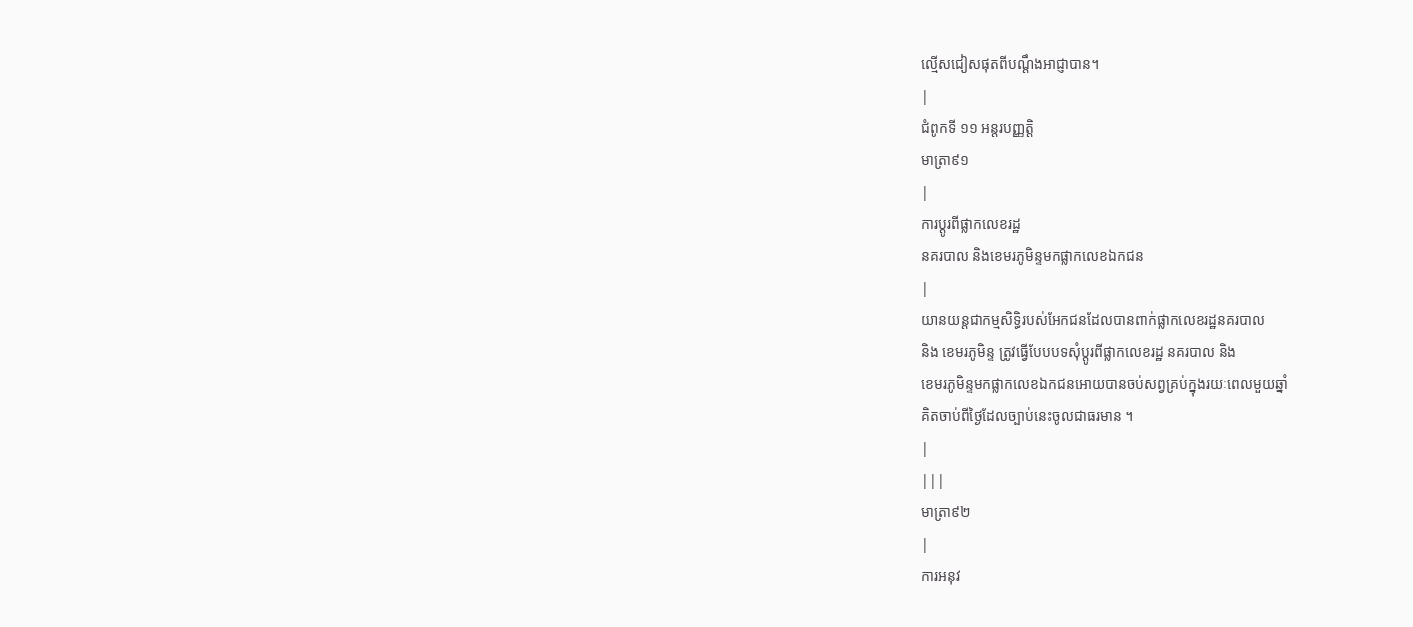ល្មើសជៀសផុតពីបណ្តឹងអាជ្ញាបាន។
|
ជំពូកទី ១១ អន្តរបញ្ញត្តិ
មាត្រា៩១
|
ការប្តូរពីផ្លាកលេខរដ្ឋ
នគរបាល និងខេមរភូមិន្ទមកផ្លាកលេខឯកជន
|
យានយន្តជាកម្មសិទ្ធិរបស់អែកជនដែលបានពាក់ផ្លាកលេខរដ្ឋនគរបាល
និង ខេមរភូមិន្ទ ត្រូវធ្វើបែបបទសុំប្តូរពីផ្លាកលេខរដ្ឋ នគរបាល និង
ខេមរភូមិន្ទមកផ្លាកលេខឯកជនអោយបានចប់សព្វគ្រប់ក្នុងរយៈពេលមួយឆ្នាំ
គិតចាប់ពីថ្ងៃដែលច្បាប់នេះចូលជាធរមាន ។
|
|||
មាត្រា៩២
|
ការអនុវ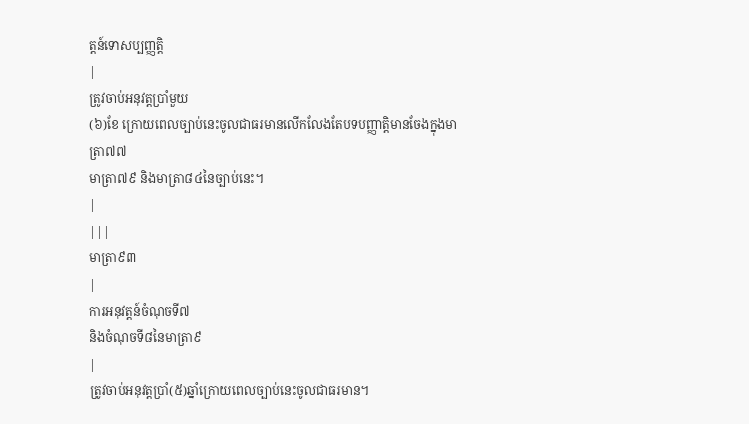ត្តន៍ទោសប្បញ្ញត្តិ
|
ត្រូវចាប់អនុវត្តប្រាំមួយ
(៦)ខែ ក្រោយពេលច្បាប់នេះចូលជាធរមានលើកលែងតែបទបញ្ញាត្ដិមានចែងក្នុងមាត្រា៧៧
មាត្រា៧៩ និងមាត្រា៨៤នៃច្បាប់នេះ។
|
|||
មាត្រា៩៣
|
ការអនុវត្តន៍ចំណុចទី៧
និងចំណុចទី៨នៃមាត្រា៩
|
ត្រូវចាប់អនុវត្តប្រាំ(៥)ឆ្នាំក្រោយពេលច្បាប់នេះចូលជាធរមាន។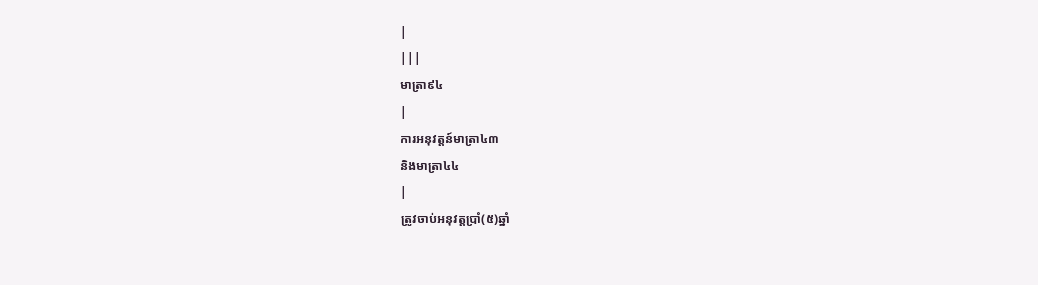|
|||
មាត្រា៩៤
|
ការអនុវត្តន៍មាត្រា៤៣
និងមាត្រា៤៤
|
ត្រូវចាប់អនុវត្តប្រាំ(៥)ឆ្នាំ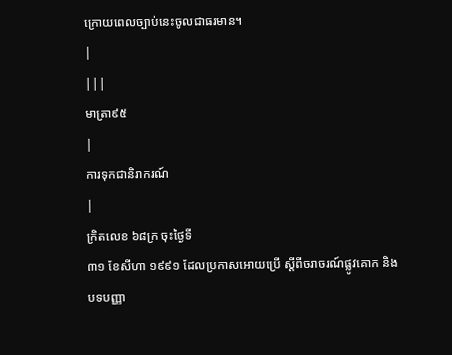ក្រោយពេលច្បាប់នេះចូលជាធរមាន។
|
|||
មាត្រា៩៥
|
ការទុកជានិរាករណ៍
|
ក្រិតលេខ ៦៨ក្រ ចុះថ្ងៃទី
៣១ ខែសីហា ១៩៩១ ដែលប្រកាសអោយប្រើ ស្ដីពីចរាចរណ៍ផ្លូវគោក និង
បទបញ្ញា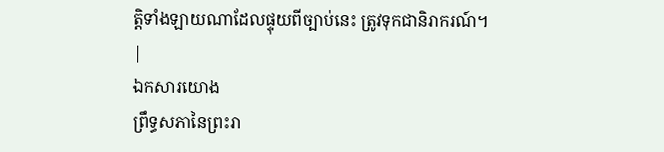ត្ដិទាំងឡាយណាដែលផ្ទុយពីច្បាប់នេះ ត្រូវទុកជានិរាករណ៍។
|
ឯកសារយោង
ព្រឹទ្ធសភានៃព្រះរា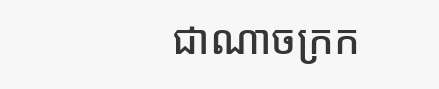ជាណាចក្រក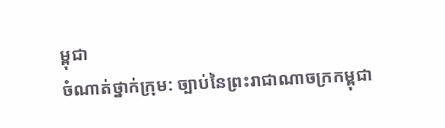ម្ពុជា
ចំណាត់ថ្នាក់ក្រុម: ច្បាប់នៃព្រះរាជាណាចក្រកម្ពុជា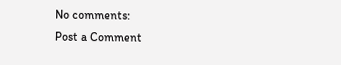No comments:
Post a Comment